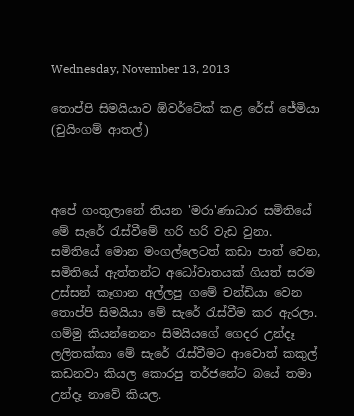Wednesday, November 13, 2013

තොප්පි සිමයියාව ඕවර්ටේක් කළ රේස් ජේමියා (චුයිංගම් ආතල්)



අපේ ගංතුලානේ තියන 'මරා'ණාධාර සමිතියේ මේ සැරේ රැස්වීමේ හරි හරි වැඩ වුනා. සමිතියේ මොන මංගල්ලෙටත් කඩා පාත් වෙන, සමිතියේ ඇත්තන්ට අධෝවාතයක් ගියත් සරම උස්සන් කෑගාන අල්ලපු ගමේ චන්ඩියා වෙන තොප්පි සිමයියා මේ සැරේ රැස්වීම කර ඇරලා. ගම්මු කියන්නෙනං සිමයියගේ ගෙදර උන්දෑ ලලිතක්කා මේ සැරේ රැස්වීමට ආවොත් කකුල් කඩනවා කියල කොරපු තර්ජනේට බයේ තමා උන්දෑ නාවේ කියල.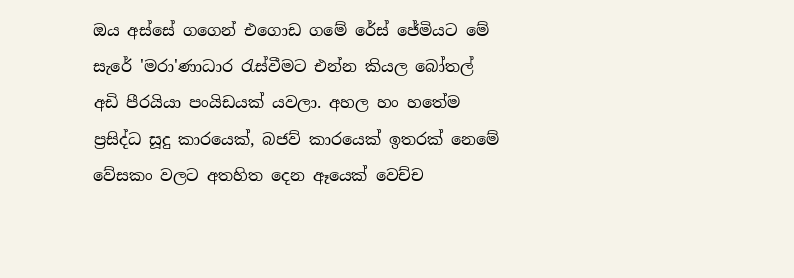ඔය අස්සේ ගගෙන් එගොඩ ගමේ රේස් ජේමියට මේ සැරේ 'මරා'ණාධාර රැස්වීමට එන්න කියල බෝතල් අඩි පීරයියා පංයිඩයක් යවලා. අහල හං හතේම ප්‍රසිද්ධ සූදු කාරයෙක්, බජව් කාරයෙක් ඉතරක් නෙමේ වේසකං වලට අතහිත දෙන ඈයෙක් වෙච්ච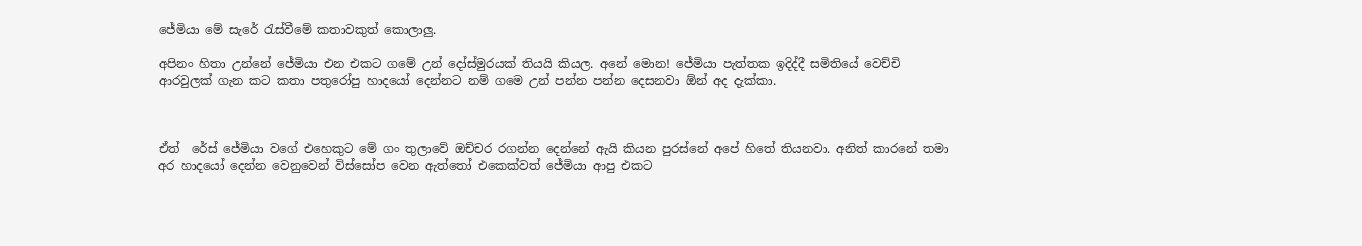ජේමියා මේ සැරේ රැස්වීමේ කතාවකුත් කොලාලු.

අපිනං හිතා උන්නේ ජේමියා එන එකට ගමේ උන් දෝස්මුරයක් තියයි කියල. අනේ මොන! ජේමියා පැත්තක ඉදිද්දී සමිතියේ වෙච්චි ආරවුලක් ගැන කට කතා පතුරෝපු හාදයෝ දෙන්නට නම් ගමෙ උන් පන්න පන්න දෙසනවා ඕන් අද දැක්කා.



ඒත්  රේස් ජේමියා වගේ එහෙකුට මේ ගං තුලාවේ ඔච්චර රගන්න දෙන්නේ ඇයි කියන පුරස්නේ අපේ හිතේ තියනවා. අනිත් කාරනේ තමා අර හාදයෝ දෙන්න වෙනුවෙන් විස්සෝප වෙන ඇත්තෝ එකෙක්වත් ජේමියා ආපු එකට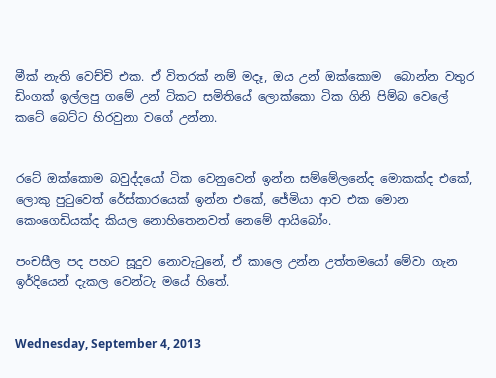මීක් නැති වෙච්චි එක. ඒ විතරක් නම් මදෑ, ඔය උන් ඔක්කොම  බොන්න වතුර ඩිංගක් ඉල්ලපු ගමේ උන් ටිකට සමිතියේ ලොක්කො ටික ගිනි පිම්බ වෙලේ කටේ බෙට්ට හිරවුනා වගේ උන්නා.


රටේ ඔක්කොම බවුද්දයෝ ටික වෙනුවෙන් ඉන්න සම්මේලනේද මොකක්ද එකේ, ලොකු පුටුවෙත් රේස්කාරයෙක් ඉන්න එකේ, ජේමියා ආව එක මොන කෙංගෙඩියක්ද කියල නොහිතෙනවත් නෙමේ ආයිබෝං.

පංචසීල පද පහට සූදුව නොවැටුනේ, ඒ කාලෙ උන්න උත්තමයෝ මේවා ගැන ඉර්දියෙන් දැකල වෙන්ටැ මයේ හිතේ.


Wednesday, September 4, 2013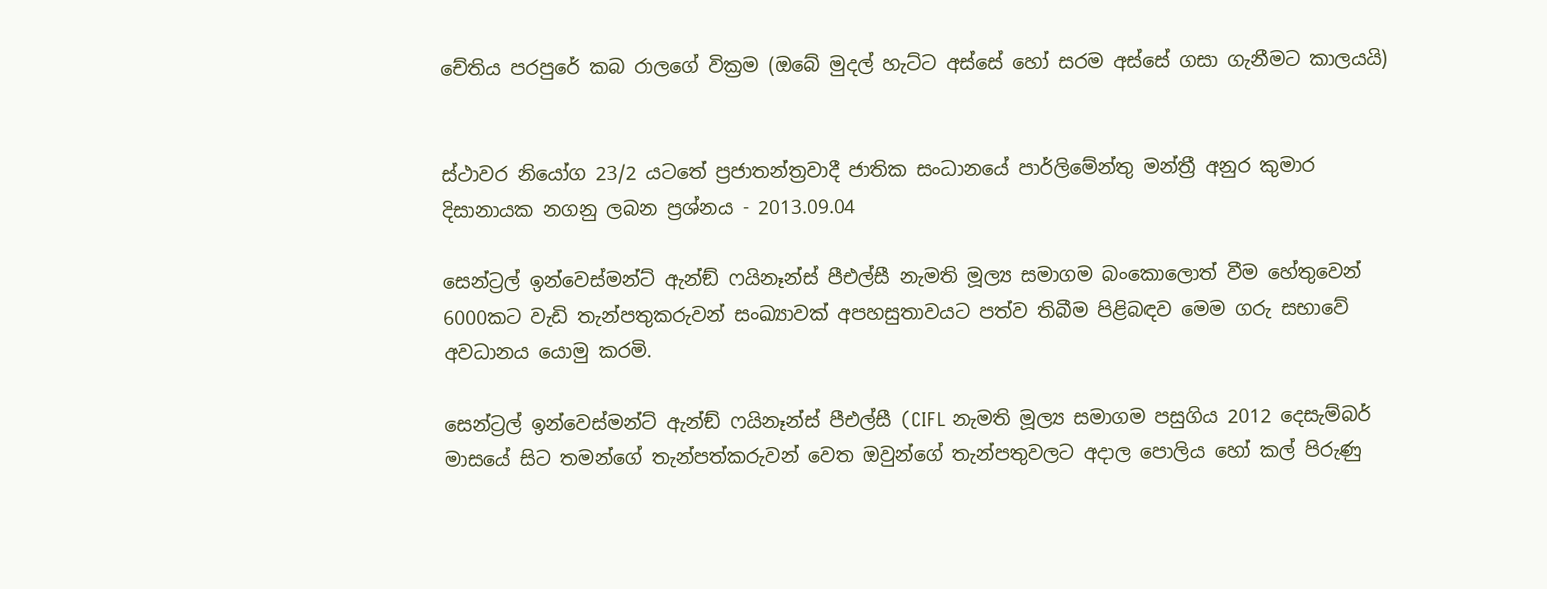චේතිය පරපුරේ කබ රාලගේ වික්‍රම (ඔබේ මුදල් හැට්ට අස්සේ හෝ සරම අස්සේ ගසා ගැනීමට කාලයයි)


ස්ථාවර නියෝග 23/2 යටතේ ප්‍රජාතන්ත්‍රවාදී ජාතික සංධානයේ පාර්ලිමේන්තු මන්ත්‍රී අනුර කුමාර දිසානායක නගනු ලබන ප්‍රශ්නය - 2013.09.04

සෙන්ට්‍රල් ඉන්වෙස්මන්ට් ඇන්ඞ් ෆයිනෑන්ස් පීඑල්සී නැමති මූල්‍ය සමාගම බංකොලොත් වීම හේතුවෙන් 6000කට වැඩි තැන්පතුකරුවන් සංඛ්‍යාවක් අපහසුතාවයට පත්ව තිබීම පිළිබඳව මෙම ගරු සභාවේ අවධානය යොමු කරමි.

සෙන්ට්‍රල් ඉන්වෙස්මන්ට් ඇන්ඞ් ෆයිනෑන්ස් පීඑල්සී (CIFL නැමති මූල්‍ය සමාගම පසුගිය 2012 දෙසැම්බර් මාසයේ සිට තමන්ගේ තැන්පත්කරුවන් වෙත ඔවුන්ගේ තැන්පතුවලට අදාල පොලිය හෝ කල් පිරුණු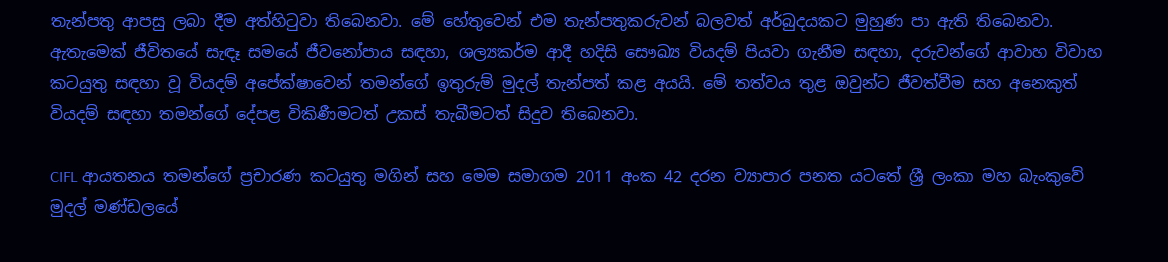තැන්පතු ආපසු ලබා දීම අත්හිටුවා තිබෙනවා. මේ හේතුවෙන් එම තැන්පතුකරුවන් බලවත් අර්බුදයකට මුහුණ පා ඇති තිබෙනවා. ඇතැමෙක් ජීවිතයේ සැඳෑ සමයේ ජීවනෝපාය සඳහා, ශල්‍යකර්ම ආදී හදිසි සෞඛ්‍ය වියදම් පියවා ගැනීම සඳහා, දරුවන්ගේ ආවාහ විවාහ කටයුතු සඳහා වූ වියදම් අපේක්ෂාවෙන් තමන්ගේ ඉතුරුම් මුදල් තැන්පත් කළ අයයි. මේ තත්වය තුළ ඔවුන්ට ජීවත්වීම සහ අනෙකුත් වියදම් සඳහා තමන්ගේ දේපළ විකිණීමටත් උකස් තැබීමටත් සිදුව තිබෙනවා.

CIFL ආයතනය තමන්ගේ ප්‍රචාරණ කටයුතු මගින් සහ මෙම සමාගම 2011 අංක 42 දරන ව්‍යාපාර පනත යටතේ ශ්‍රී ලංකා මහ බැංකුවේ මුදල් මණ්ඩලයේ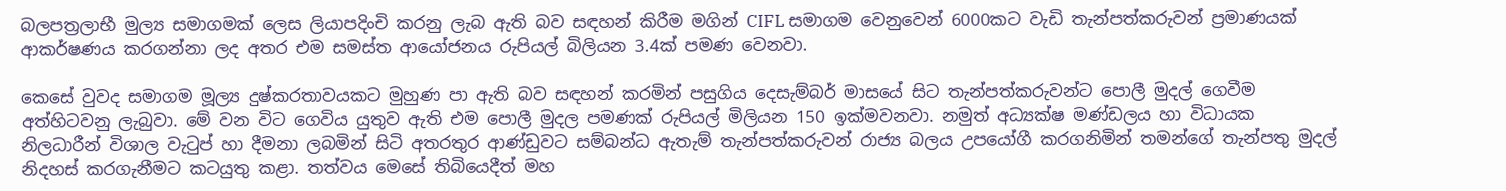බලපත්‍රලාභී මුල්‍ය සමාගමක් ලෙස ලියාපදිංචි කරනු ලැබ ඇති බව සඳහන් කිරීම මගින් CIFL සමාගම වෙනුවෙන් 6000කට වැඩි තැන්පත්කරුවන් ප්‍රමාණයක් ආකර්ෂණය කරගන්නා ලද අතර එම සමස්ත ආයෝජනය රුපියල් බිලියන 3.4ක් පමණ වෙනවා.

කෙසේ වුවද සමාගම මූල්‍ය දුෂ්කරතාවයකට මුහුණ පා ඇති බව සඳහන් කරමින් පසුගිය දෙසැම්බර් මාසයේ සිට තැන්පත්කරුවන්ට පොලී මුදල් ගෙවීම අත්හිටවනු ලැබුවා. මේ වන විට ගෙවිය යුතුව ඇති එම පොලී මුදල පමණක් රුපියල් මිලියන 150 ඉක්මවනවා. නමුත් අධ්‍යක්ෂ මණ්ඩලය හා විධායක නිලධාරීන් විශාල වැටුප් හා දීමනා ලබමින් සිටි අතරතුර ආණ්ඩුවට සම්බන්ධ ඇතැම් තැන්පත්කරුවන් රාජ්‍ය බලය උපයෝගී කරගනිමින් තමන්ගේ තැන්පතු මුදල් නිදහස් කරගැනීමට කටයුතු කළා. තත්වය මෙසේ තිබියෙදීත් මහ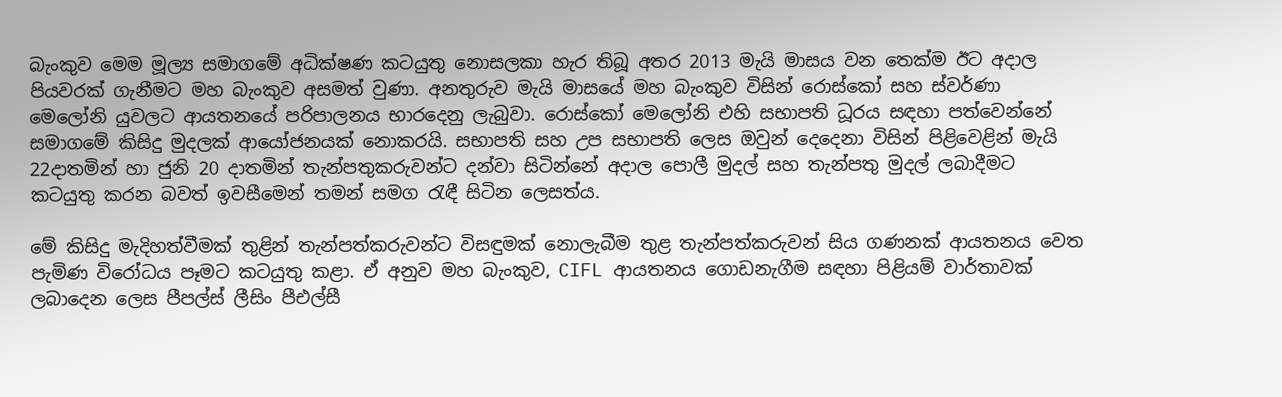බැංකුව මෙම මූල්‍ය සමාගමේ අධික්ෂණ කටයුතු නොසලකා හැර තිබූ අතර 2013 මැයි මාසය වන තෙක්ම ඊට අදාල පියවරක් ගැනීමට මහ බැංකුව අසමත් වුණා. අනතුරුව මැයි මාසයේ මහ බැංකුව විසින් රොස්කෝ සහ ස්වර්ණා මෙලෝනි යුවලට ආයතනයේ පරිපාලනය භාරදෙනු ලැබුවා. රොස්කෝ මෙලෝනි එහි සභාපති ධූරය සඳහා පත්වෙන්නේ සමාගමේ කිසිදු මුදලක් ආයෝජනයක් නොකරයි. සභාපති සහ උප සභාපති ලෙස ඔවුන් දෙදෙනා විසින් පිළිවෙළින් මැයි 22දාතමින් හා ජුනි 20 දාතමින් තැන්පතුකරුවන්ට දන්වා සිටින්නේ අදාල පොලී මුදල් සහ තැන්පතු මුදල් ලබාදීමට කටයුතු කරන බවත් ඉවසීමෙන් තමන් සමග රැඳී සිටින ලෙසත්ය.

මේ කිසිදු මැදිහත්වීමක් තුළින් තැන්පත්කරුවන්ට විසඳුමක් නොලැබීම තුළ තැන්පත්කරුවන් සිය ගණනක් ආයතනය වෙත පැමිණ විරෝධය පෑමට කටයුතු කළා. ඒ අනුව මහ බැංකුව, CIFL ආයතනය ගොඩනැගීම සඳහා පිළියම් වාර්තාවක් ලබාදෙන ලෙස පීපල්ස් ලීසිං පීඑල්සී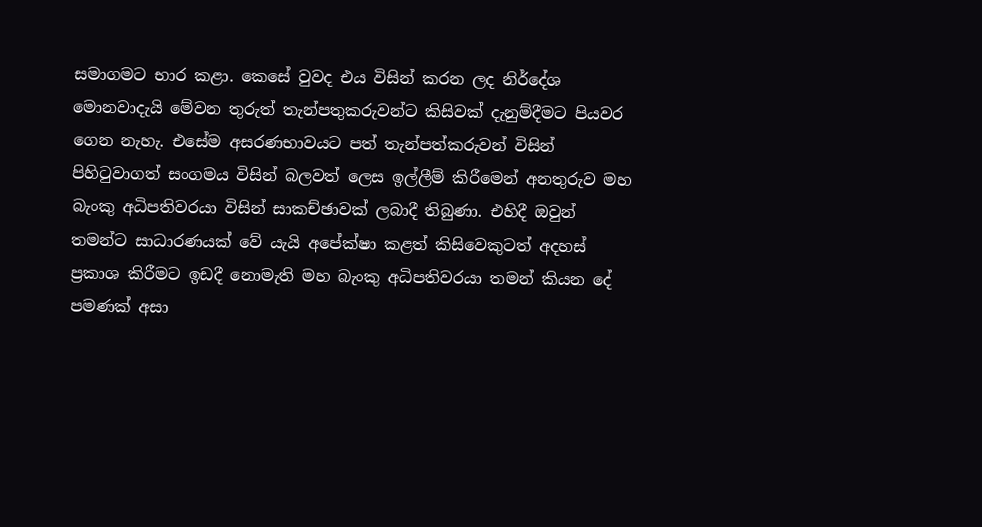සමාගමට භාර කළා. කෙසේ වුවද එය විසින් කරන ලද නිර්දේශ මොනවාදැයි මේවන තුරුත් තැන්පතුකරුවන්ට කිසිවක් දැනුම්දීමට පියවර ගෙන නැහැ. එසේම අසරණභාවයට පත් තැන්පත්කරුවන් විසින් පිහිටුවාගත් සංගමය විසින් බලවත් ලෙස ඉල්ලීම් කිරීමෙන් අනතුරුව මහ බැංකු අධිපතිවරයා විසින් සාකච්ඡාවක් ලබාදී තිබුණා. එහිදී ඔවුන් තමන්ට සාධාරණයක් වේ යැයි අපේක්ෂා කළත් කිසිවෙකුටත් අදහස් ප්‍රකාශ කිරීමට ඉඩදී නොමැති මහ බැංකු අධිපතිවරයා තමන් කියන දේ පමණක් අසා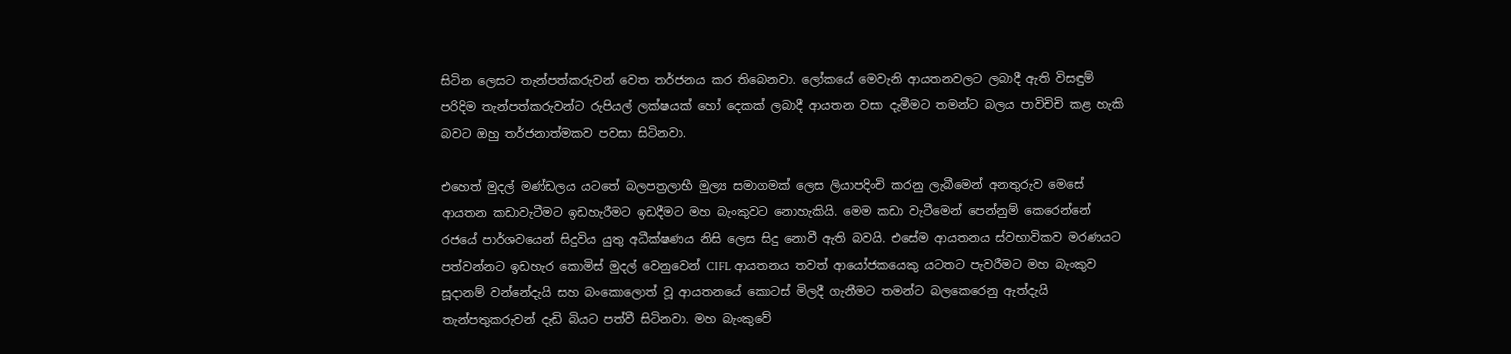සිටින ලෙසට තැන්පත්කරුවන් වෙත තර්ජනය කර තිබෙනවා. ලෝකයේ මෙවැනි ආයතනවලට ලබාදී ඇති විසඳුම් පරිදිම තැන්පත්කරුවන්ට රුපියල් ලක්ෂයක් හෝ දෙකක් ලබාදී ආයතන වසා දැමීමට තමන්ට බලය පාවිචිචි කළ හැකි බවට ඔහු තර්ජනාත්මකව පවසා සිටිනවා.

එහෙත් මුදල් මණ්ඩලය යටතේ බලපත්‍රලාභී මුල්‍ය සමාගමක් ලෙස ලියාපදිංචි කරනු ලැබීමෙන් අනතුරුව මෙසේ ආයතන කඩාවැටීමට ඉඩහැරීමට ඉඩදීමට මහ බැංකුවට නොහැකියි. මෙම කඩා වැටීමෙන් පෙන්නුම් කෙරෙන්නේ රජයේ පාර්ශවයෙන් සිදුවිය යුතු අධීක්ෂණය නිසි ලෙස සිදු නොවී ඇති බවයි. එසේම ආයතනය ස්වභාවිකව මරණයට පත්වන්නට ඉඩහැර කොමිස් මුදල් වෙනුවෙන් CIFL ආයතනය තවත් ආයෝජකයෙකු යටතට පැවරීමට මහ බැංකුව සූදානම් වන්නේදැයි සහ බංකොලොත් වූ ආයතනයේ කොටස් මිලදී ගැනීමට තමන්ට බලකෙරෙනු ඇත්දැයි තැන්පතුකරුවන් දැඩි බියට පත්වී සිටිනවා. මහ බැංකුවේ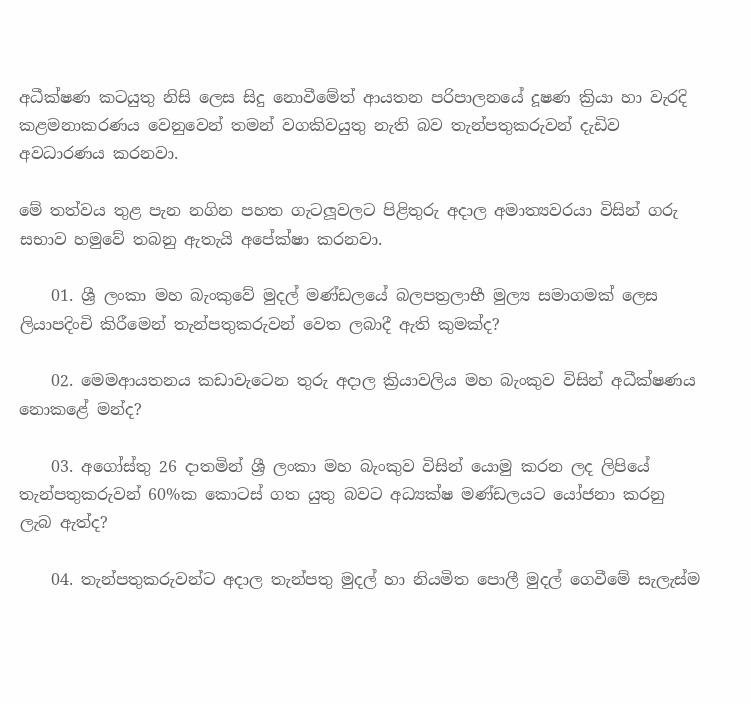අධීක්ෂණ කටයුතු නිසි ලෙස සිදු නොවීමේත් ආයතන පරිපාලනයේ දූෂණ ක්‍රියා හා වැරදි කළමනාකරණය වෙනුවෙන් තමන් වගකිවයුතු නැති බව තැන්පතුකරුවන් දැඩිව අවධාරණය කරනවා.

මේ තත්වය තුළ පැන නගින පහත ගැටලූවලට පිළිතුරු අදාල අමාත්‍යවරයා විසින් ගරු සභාව හමුවේ තබනු ඇතැයි අපේක්ෂා කරනවා.

    01. ශ්‍රී ලංකා මහ බැංකුවේ මුදල් මණ්ඩලයේ බලපත්‍රලාභී මුල්‍ය සමාගමක් ලෙස ලියාපදිංචි කිරීමෙන් තැන්පතුකරුවන් වෙත ලබාදී ඇති කුමක්ද?

    02. මෙමආයතනය කඩාවැටෙන තුරු අදාල ක්‍රියාවලිය මහ බැංකුව විසින් අධීක්ෂණය නොකළේ මන්ද?

    03. අගෝස්තු 26 දාතමින් ශ්‍රී ලංකා මහ බැංකුව විසින් යොමු කරන ලද ලිපියේ තැන්පතුකරුවන් 60%ක කොටස් ගත යුතු බවට අධ්‍යක්ෂ මණ්ඩලයට යෝජනා කරනු ලැබ ඇත්ද?

    04. තැන්පතුකරුවන්ට අදාල තැන්පතු මුදල් හා නියමිත පොලී මුදල් ගෙවීමේ සැලැස්ම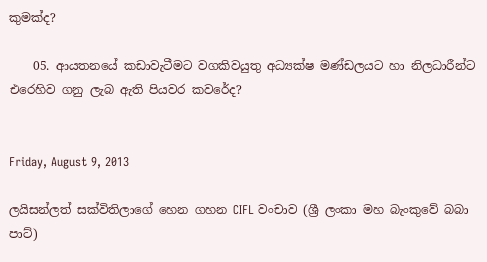කුමක්ද?

    05. ආයතනයේ කඩාවැටීමට වගකිවයුතු අධ්‍යක්ෂ මණ්ඩලයට හා නිලධාරීන්ට එරෙහිව ගනු ලැබ ඇති පියවර කවරේද?


Friday, August 9, 2013

ලයිසන්ලත් සක්විතිලාගේ හෙන ගහන CIFL වංචාව (ශ්‍රී ලංකා මහ බැංකුවේ බබා පාට්)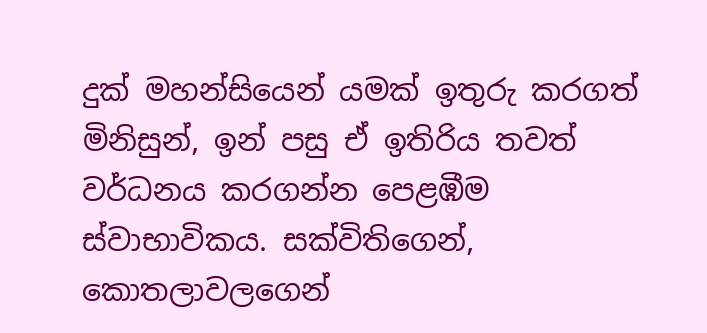දුක් මහන්සියෙන් යමක් ඉතුරු කරගත් මිනිසුන්, ඉන් පසු ඒ ඉතිරිය තවත් වර්ධනය කරගන්න පෙළඹීම ස්වාභාවිකය. සක්විතිගෙන්, කොතලාවලගෙන්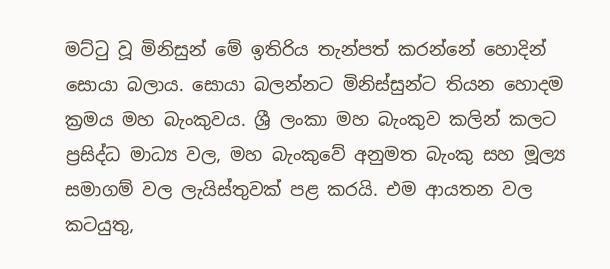මට්ටු වූ මිනිසුන් මේ ඉතිරිය තැන්පත් කරන්නේ හොදින් සොයා බලාය. සොයා බලන්නට මිනිස්සුන්ට තියන හොදම ක්‍රමය මහ බැංකුවය. ශ්‍රී ලංකා මහ බැංකුව කලින් කලට ප්‍රසිද්ධ මාධ්‍ය වල, මහ බැංකුවේ අනුමත බැංකු සහ මූල්‍ය සමාගම් වල ලැයිස්තුවක් පළ කරයි. එම ආයතන වල කටයුතු,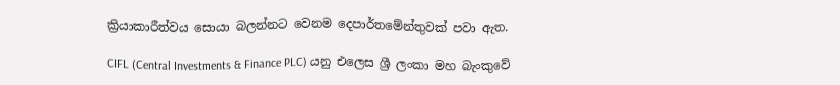ක්‍රියාකාරීත්වය සොයා බලන්නට වෙනම දෙපාර්තමේන්තුවක් පවා ඇත.

CIFL (Central Investments & Finance PLC) යනු එලෙස ශ්‍රී ලංකා මහ බැංකුවේ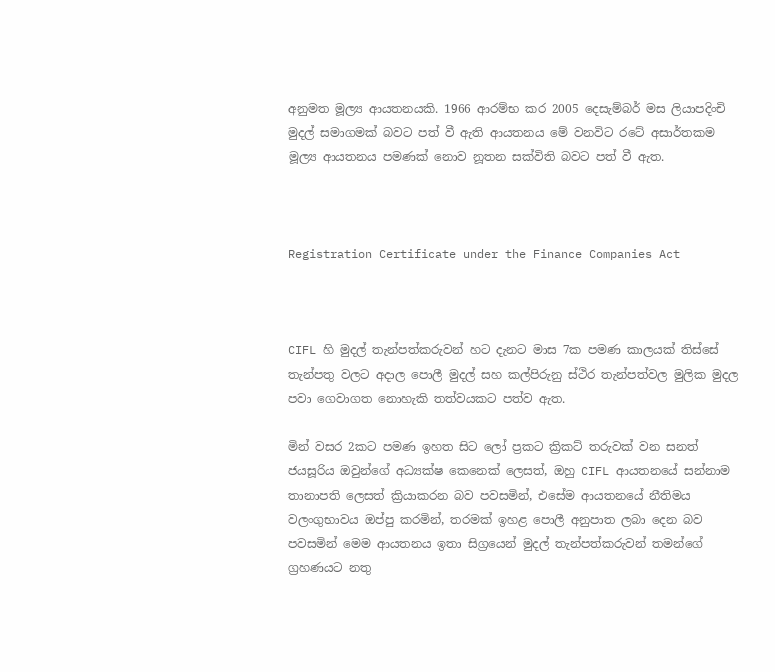අනුමත මූල්‍ය ආයතනයකි. 1966 ආරම්භ කර 2005 දෙසැම්බර් මස ලියාපදිංචි මුදල් සමාගමක් බවට පත් වී ඇති ආයතනය මේ වනවිට රටේ අසාර්තකම මූල්‍ය ආයතනය පමණක් නොව නූතන සක්විති බවට පත් වී ඇත.



Registration Certificate under the Finance Companies Act



CIFL හි මුදල් තැන්පත්කරුවන් හට දැනට මාස 7ක පමණ කාලයක් තිස්සේ තැන්පතු වලට අදාල පොලී මුදල් සහ කල්පිරුනු ස්ථිර තැන්පත්වල මුලික මුදල පවා ගෙවාගත නොහැකි තත්වයකට පත්ව ඇත.

මින් වසර 2කට පමණ ඉහත සිට ලෝ ප්‍රකට ක්‍රිකට් තරුවක් වන සනත් ජයසූරිය ඔවුන්ගේ අධ්‍යක්ෂ කෙනෙක් ලෙසත්, ඔහු CIFL ආයතනයේ සන්නාම තානාපති ලෙසත් ක්‍රියාකරන බව පවසමින්, එසේම ආයතනයේ නීතිමය වලංගුභාවය ඔප්පු කරමින්, තරමක් ඉහළ පොලී අනුපාත ලබා දෙන බව පවසමින් මෙම ආයතනය ඉතා සිග්‍රයෙන් මුදල් තැන්පත්කරුවන් තමන්ගේ ග්‍රහණයට නතු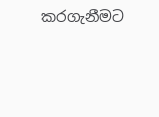කරගැනීමට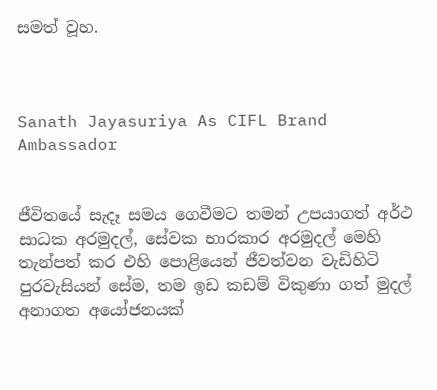සමත් වූහ.



Sanath Jayasuriya As CIFL Brand Ambassador


ජීවිතයේ සැදෑ සමය ගෙවීමට තමන් උපයාගත් අර්ථ සාධක අරමුදල්, සේවක භාරකාර අරමුදල් මෙහි තැන්පත් කර එහි පොළියෙන් ජීවත්වන වැඩිහිටි පුරවැසියන් සේම, තම ඉඩ කඩම් විකුණා ගත් මුදල් අනාගත අයෝජනයක්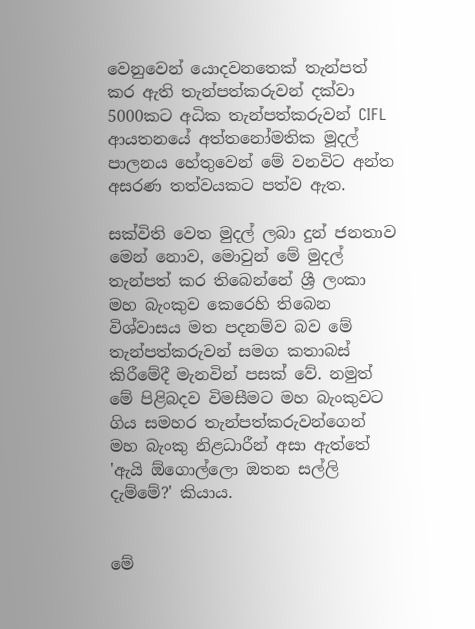වෙනුවෙන් යොදවනතෙක් තැන්පත් කර ඇති තැන්පත්කරුවන් දක්වා 5000කට අධික තැන්පත්කරුවන් CIFL ආයතනයේ අත්තනෝමතික මූදල් පාලනය හේතුවෙන් මේ වනවිට අන්ත අසරණ තත්වයකට පත්ව ඇත.

සක්විති වෙත මුදල් ලබා දුන් ජනතාව මෙන් නොව, මොවුන් මේ මුදල් තැන්පත් කර තිබෙන්නේ ශ්‍රී ලංකා මහ බැංකුව කෙරෙහි තිබෙන විශ්වාසය මත පදනම්ව බව මේ තැන්පත්කරුවන් සමග කතාබස් කිරීමේදී මැනවින් පසක් වේ. නමුත් මේ පිළිබදව විමසීමට මහ බැංකුවට ගිය සමහර තැන්පත්කරුවන්ගෙන් මහ බැංකු නිළධාරීන් අසා ඇත්තේ 'ඇයි ඕගොල්ලො ඔතන සල්ලි දැම්මේ?' කියාය.


මේ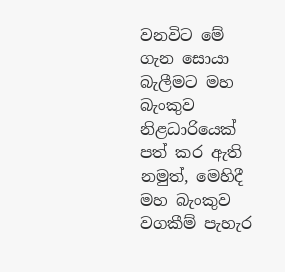වනවිට මේ ගැන සොයා බැලීමට මහ බැංකුව නිළධාරියෙක් පත් කර ඇති නමුත්, මෙහිදී මහ බැංකුව වගකීම් පැහැර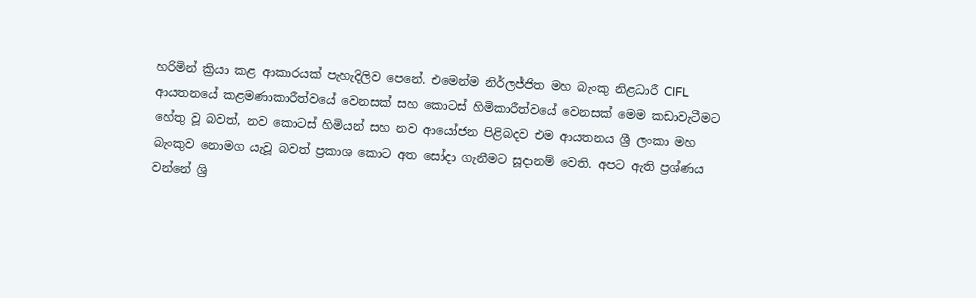හරිමින් ක්‍රියා කළ ආකාරයක් පැහැදිලිව පෙනේ. එමෙන්ම නිර්ලජ්ජිත මහ බැංකු නිළධාරී CIFL ආයතනයේ කළමණාකාරීත්වයේ වෙනසක් සහ කොටස් හිමිකාරීත්වයේ වෙනසක් මෙම කඩාවැටීමට හේතු වූ බවත්, නව කොටස් හිමියන් සහ නව ආයෝජන පිළිබදව එම ආයතනය ශ්‍රී ලංකා මහ බැංකුව නොමග යැවූ බවත් ප්‍රකාශ කොට අත සෝදා ගැනීමට සූදානම් වෙති. අපට ඇති ප්‍රශ්ණය වන්නේ ශ්‍රි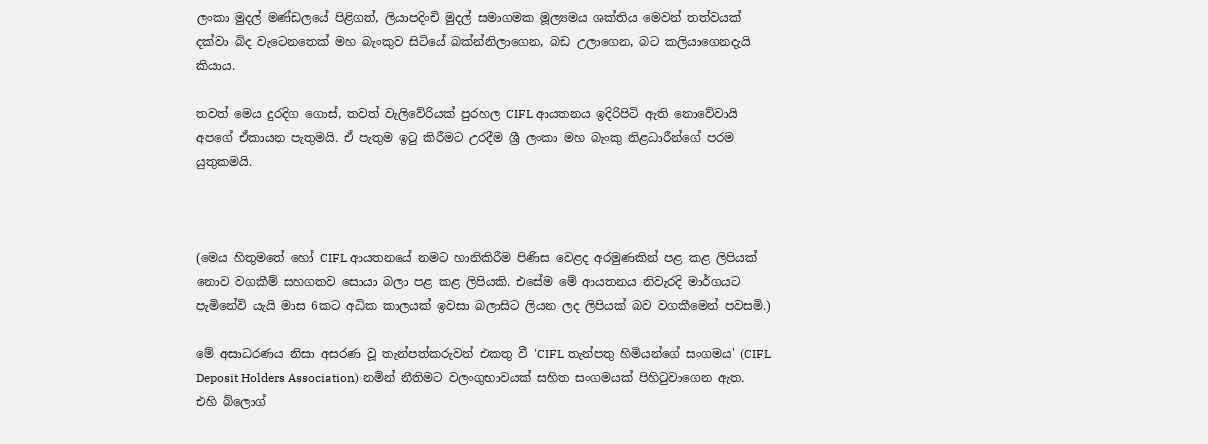ලංකා මුදල් මණ්ඩලයේ පිළිගත්, ලියාපදිංචි මුදල් සමාගමක මූල්‍යමය ශක්තිය මෙවන් තත්වයක් දක්වා බිද වැටෙනතෙක් මහ බැංකුව සිටියේ බක්න්නිලාගෙන, බඩ උලාගෙන, බට කලියාගෙනදැයි කියාය.

තවත් මෙය දුරදිග ගොස්, තවත් වැලිවේරියක් පුරහල CIFL ආයතනය ඉදිරිපිටි ඇති නොවේවායි අපගේ ඒකායන පැතුමයි. ඒ පැතුම ඉටු කිරීමට උරදීම ශ්‍රී ලංකා මහ බැංකු නිළධාරීන්ගේ පරම යුතුකමයි.



(මෙය හිතුමතේ හෝ CIFL ආයතනයේ නමට හානිකිරීම පිණිස වෙළද අරමුණකින් පළ කළ ලිපියක් නොව වගකීම් සහගතව සොයා බලා පළ කළ ලිපියකි. එසේම මේ ආයතනය නිවැරදි මාර්ගයට පැමිනේවි යැයි මාස 6කට අධික කාලයක් ඉවසා බලාසිට ලියන ලද ලිපියක් බව වගකීමෙන් පවසමි.)

මේ අසාධරණය නිසා අසරණ වූ තැන්පත්කරුවන් එකතු වී 'CIFL තැන්පතු හිමියන්ගේ සංගමය' (CIFL Deposit Holders Association) නමින් නීතිමට වලංගුභාවයක් සහිත සංගමයක් පිහිටුවාගෙන ඇත. එහි බ්ලොග්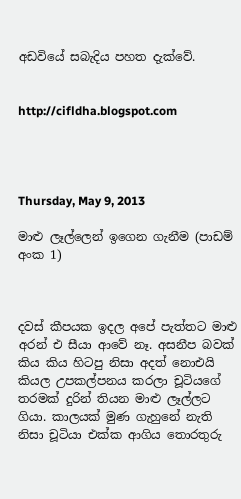අඩවියේ සබැදිය පහත දැක්වේ.


http://cifldha.blogspot.com




Thursday, May 9, 2013

මාළු ලෑල්ලෙන් ඉගෙන ගැනීම (පාඩම් අංක 1)



දවස් කීපයක ඉදල අපේ පැත්තට මාළු අරන් එ සීයා ආවේ නෑ. අසනීප බවක් කිය කිය හිටපු නිසා අදත් නොඑයි කියල උපකල්පනය කරලා චූටියගේ තරමක් දුරින් තියන මාළු ලෑල්ලට ගියා. කාලයක් මුණ ගැහුනේ නැති නිසා චූටියා එක්ක ආගිය තොරතුරු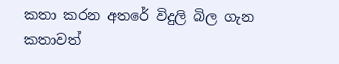කතා කරන අතරේ විදුලි බිල ගැන කතාවත්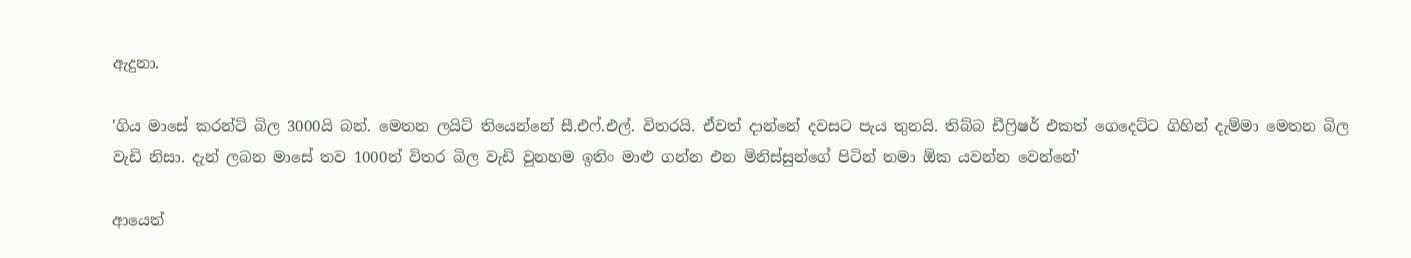ඇදුනා.

'ගිය මාසේ කරන්ට් බිල 3000යි බන්. මෙතන ලයිට් තියෙන්නේ සී.එෆ්.එල්. විතරයි. ඒවත් දාන්නේ දවසට පැය තුනයි. තිබ්බ ඩීෆ්‍රිෂර් එකත් ගෙදෙට්ට ගිහින් දැම්මා මෙතන බිල වැඩි නිසා. දැන් ලබන මාසේ තව 1000න් විතර බිල වැඩි වුනහම ඉතිං මාළු ගන්න එන මිනිස්සුන්ගේ පිටින් තමා ඕක යවන්න වෙන්නේ'

ආයෙත්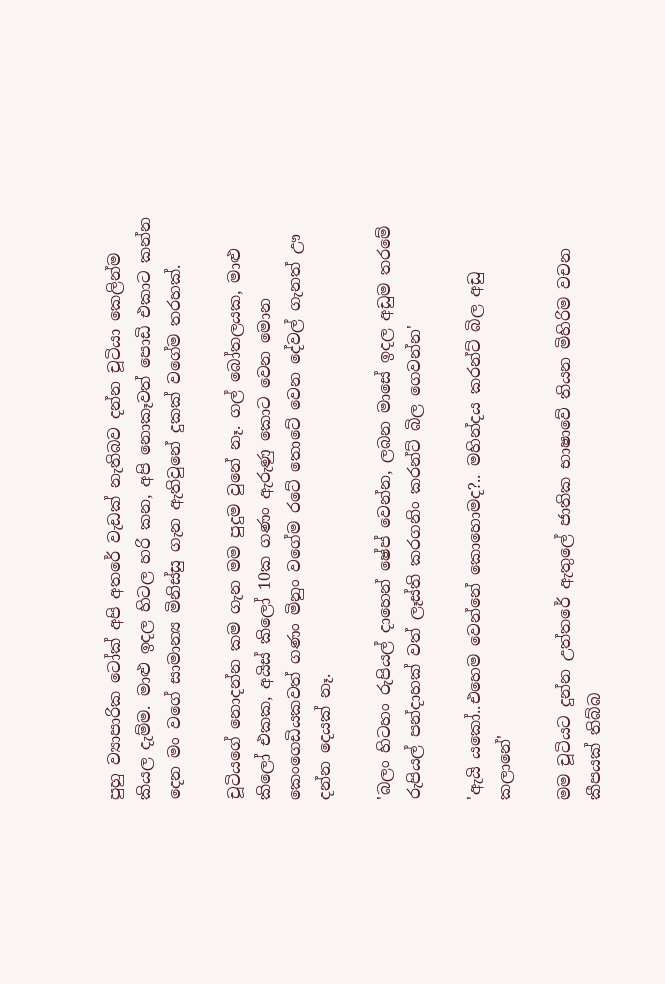පුහු ව්‍යාපාරික ටෝක් අපි අතරේ වැඩක් නැතිබව දන්න චූටියා කෙලින්ම කියල දැම්ම. මාළු ඉදල හිටල හරි කන, අපි නොකෑවත් පොඩි එකාට කන්න දෙන මං වගේ සාමාන්‍ය මිනිස්සු ගැන ඇතිවුනේ දුකක් වගේම තරහක්.

චූටියගේ නොදන්න කම ගැන මම පුදුම වුනේ නෑ. ගල් බෝතලයක, මාළු කිලෝ එකක, අයිස් කිලෝ 10ක ගණං ඇරුණු කොට වෙන මොන කෙංගෙඩියකවත් ගණං මිනුං වගේම රටේ තොටේ වෙන දේවල් ගැනත් ඌ දන්න දෙයක් නෑ.

'බලං හිටහං රුපියල් දාහෙන් ෂේප් වෙන්න, ලබන මාසේ ඉදල අඩුම තරමේ රුපියල් පන්දාහක් වත් ලෑස්ති කරගනිං කරන්ට් බිල ගෙවන්න'

'ඇයි යකෝ..එහෙම වෙන්නේ කොහොමද?.. මහින්දය කරන්ට් බිල අඩු කලානේ'

මම චූටියට දුන්න උත්තරේ ඇතුලේ ජාතික භාෂාවේ තියන මිහිරිම වචන කීපයක් තිබ්බ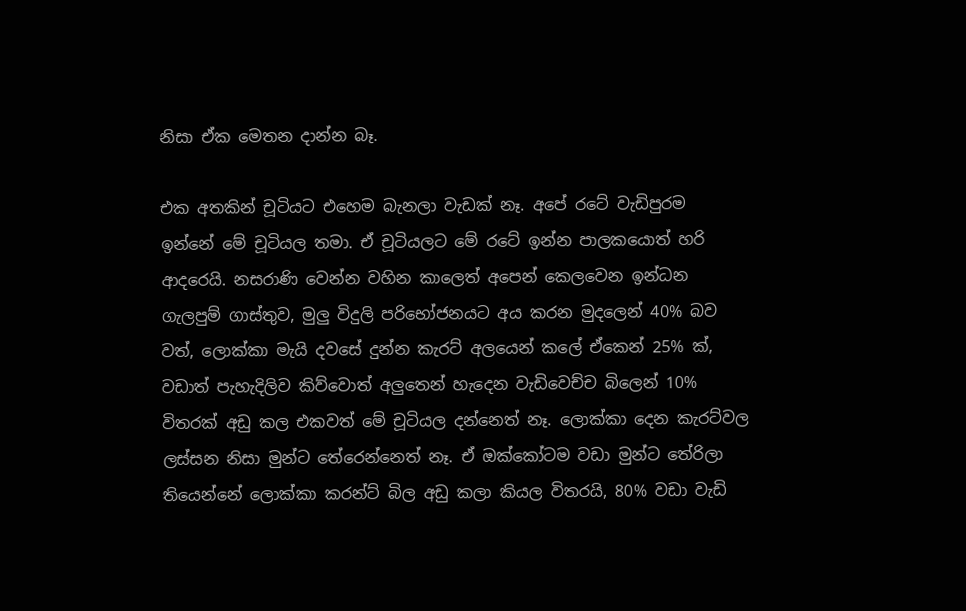නිසා ඒක මෙතන දාන්න බෑ.

එක අතකින් චූටියට එහෙම බැනලා වැඩක් නෑ. අපේ රටේ වැඩිපුරම ඉන්නේ මේ චූටියල තමා. ඒ චූටියලට මේ රටේ ඉන්න පාලකයොත් හරි ආදරෙයි. නසරාණි වෙන්න වහින කාලෙත් අපෙන් කෙලවෙන ඉන්ධන ගැලපුම් ගාස්තුව, මුලු විදුලි පරිභෝජනයට අය කරන මුදලෙන් 40% බව වත්, ලොක්කා මැයි දවසේ දුන්න කැරට් අලයෙන් කලේ ඒකෙන් 25% ක්, වඩාත් පැහැදිලිව කිව්වොත් අලුතෙන් හැදෙන වැඩිවෙච්ච බිලෙන් 10% විතරක් අඩු කල එකවත් මේ චූටියල දන්නෙත් නෑ. ලොක්කා දෙන කැරට්වල ලස්සන නිසා මුන්ට තේරෙන්නෙත් නෑ. ඒ ඔක්කෝටම වඩා මුන්ට තේරිලා තියෙන්නේ ලොක්කා කරන්ට් බිල අඩු කලා කියල විතරයි, 80% වඩා වැඩි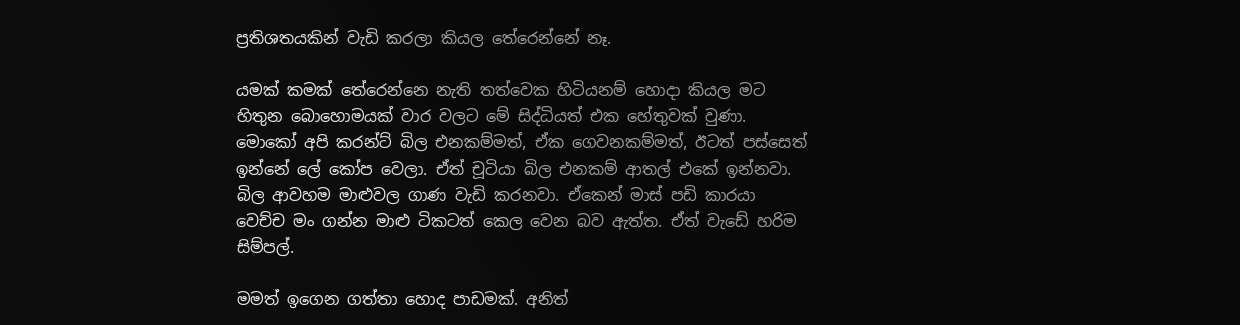ප්‍රතිශතයකින් වැඩි කරලා කියල තේරෙන්නේ නෑ.

යමක් කමක් තේරෙන්නෙ නැති තත්වෙක හිටියනම් හොදා කියල මට හිතුන බොහොමයක් වාර වලට මේ සිද්ධියත් එක හේතුවක් වුණා. මොකෝ අපි කරන්ට් බිල එනකම්මත්, ඒක ගෙවනකම්මත්, ඊටත් පස්සෙත් ඉන්නේ ලේ කෝප වෙලා. ඒත් චූටියා බිල එනකම් ආතල් එකේ ඉන්නවා. බිල ආවහම මාළුවල ගාණ වැඩි කරනවා. ඒකෙන් මාස් පඩි කාරයා වෙච්ච මං ගන්න මාළු ටිකටත් කෙල වෙන බව ඇත්ත. ඒත් වැඩේ හරිම සිම්පල්.

මමත් ඉගෙන ගත්තා හොද පාඩමක්. අනිත්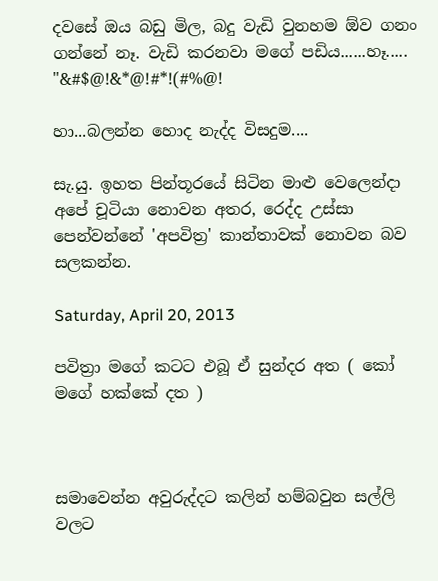දවසේ ඔය බඩු මිල, බදු වැඩි වුනහම ඕව ගනං ගන්නේ නෑ. වැඩි කරනවා මගේ පඩිය......හෑ..... "&#$@!&*@!#*!(#%@!

හා...බලන්න හොද නැද්ද විසදුම....

සැ.යු. ඉහත පින්තූරයේ සිටින මාළු වෙලෙන්දා අපේ චූටියා නොවන අතර, රෙද්ද උස්සා පෙන්වන්නේ 'අපවිත්‍ර' කාන්තාවක් නොවන බව සලකන්න.

Saturday, April 20, 2013

පවිත්‍රා මගේ කටට එබූ ඒ සුන්දර අත ( කෝ මගේ හක්කේ දත )



සමාවෙන්න අවුරුද්දට කලින් හම්බවුන සල්ලි වලට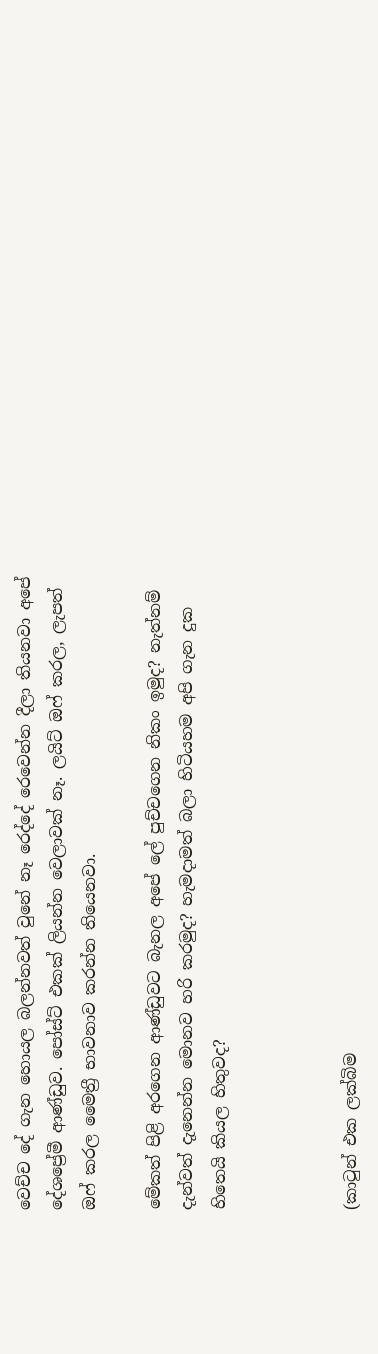වෙච්ච දේ ගැන හොයල බලන්නවත් වුනේ නෑ රෙද්දේ රෙවෙන්න දීලා තියනවා අපේ දේශප්‍රේමී ආණ්ඩුව. පෝස්ට් එකක් ලියන්න වෙලාවක් නෑ. ලයිට් ඔෆ් කරල, ලැපත් ඔෆ් කරල මෛත්‍රී භාවනාව කරන්න තියෙනවා.

මේකත් පිළි අරගෙන ආණ්ඩුවට බැනල අපේ ලේ පුච්චගෙන නිකං ඉමුද? නැත්නම් දැන්වත් දැනෙන්න මොනව හරි කරමුද? හැමදාමත් බලා හිටියහම අපි ගැන දුක හිතෙයි කියල හිතුවද?



(කාටුන් එක ලක්බිම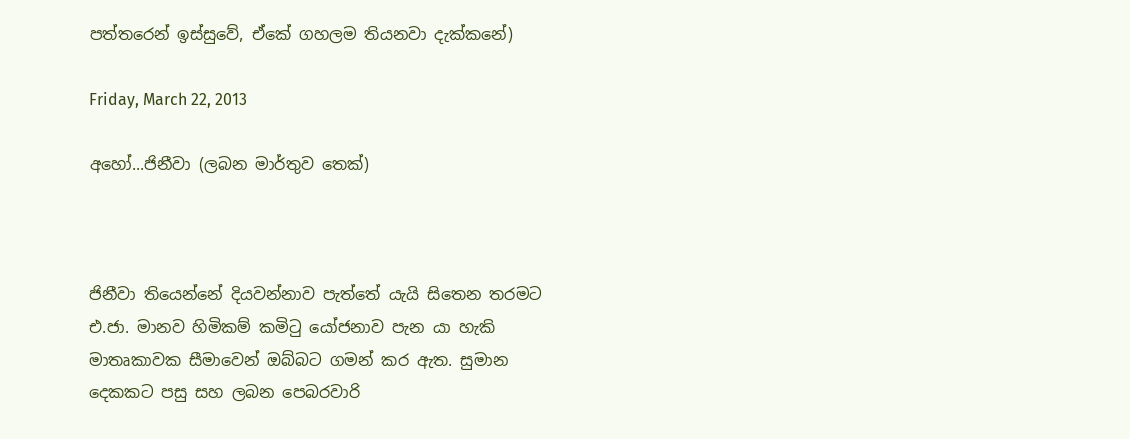පත්තරෙන් ඉස්සුවේ, ඒකේ ගහලම තියනවා දැක්කනේ)

Friday, March 22, 2013

අහෝ...ජිනීවා (ලබන මාර්තුව තෙක්)



ජිනීවා තියෙන්නේ දියවන්නාව පැත්තේ යැයි සිතෙන තරමට එ.ජා. මානව හිමිකම් කමිටු යෝජනාව පැන යා හැකි මාතෘකාවක සීමාවෙන් ඔබ්බට ගමන් කර ඇත. සුමාන දෙකකට පසු සහ ලබන පෙබරවාරි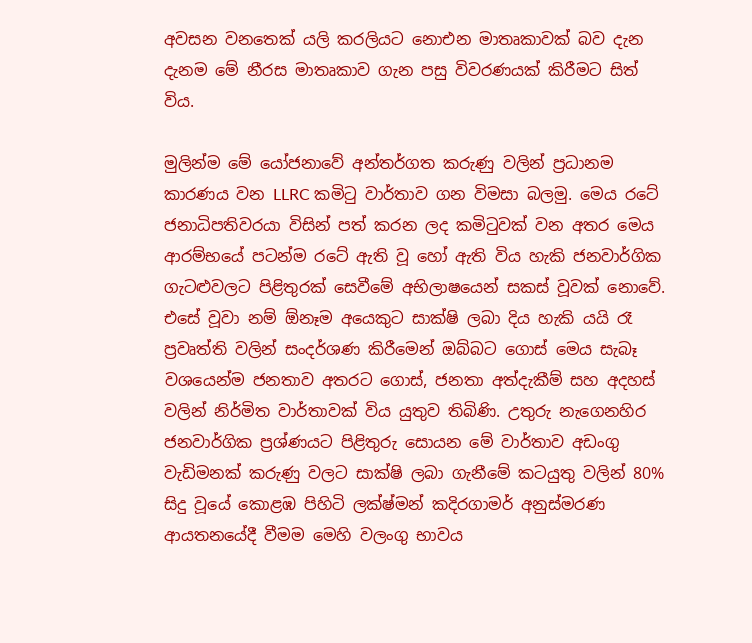අවසන වනතෙක් යලි කරලියට නොඑන මාතෘකාවක් බව දැන දැනම මේ නීරස මාතෘකාව ගැන පසු විවරණයක් කිරීමට සිත් විය.

මුලින්ම මේ යෝජනාවේ අන්තර්ගත කරුණු වලින් ප්‍රධානම කාරණය වන LLRC කමිටු වාර්තාව ගන විමසා බලමු. මෙය රටේ ජනාධිපතිවරයා විසින් පත් කරන ලද කමිටුවක් වන අතර මෙය ආරම්භයේ පටන්ම රටේ ඇති වූ හෝ ඇති විය හැකි ජනවාර්ගික ගැටළුවලට පිළිතුරක් සෙවීමේ අභිලාෂයෙන් සකස් වූවක් නොවේ. එසේ වූවා නම් ඕනෑම අයෙකුට සාක්ෂි ලබා දිය හැකි යයි රෑ ප්‍රවෘත්ති වලින් සංදර්ශණ කිරීමෙන් ඔබ්බට ගොස් මෙය සැබෑ වශයෙන්ම ජනතාව අතරට ගොස්, ජනතා අත්දැකීම් සහ අදහස් වලින් නිර්මිත වාර්තාවක් විය යුතුව තිබිණි. උතුරු නැගෙනහිර ජනවාර්ගික ප්‍රශ්ණයට පිළිතුරු සොයන මේ වාර්තාව අඩංගු වැඩිමනක් කරුණු වලට සාක්ෂි ලබා ගැනීමේ කටයුතු වලින් 80% සිදු වූයේ කොළඹ පිහිටි ලක්ෂ්මන් කදිරගාමර් අනුස්මරණ ආයතනයේදී වීමම මෙහි වලංගු භාවය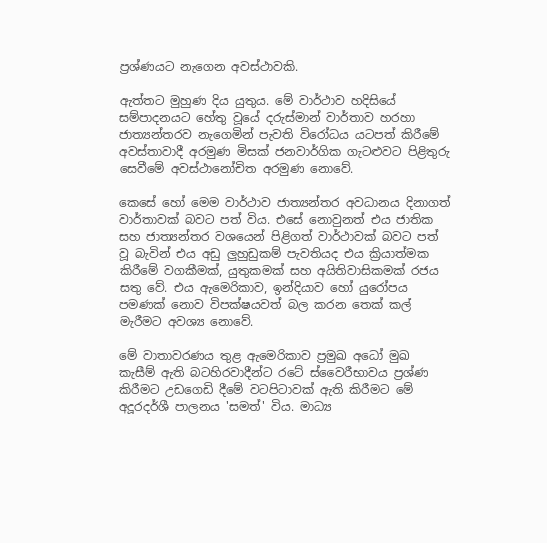ප්‍රශ්ණයට නැගෙන අවස්ථාවකි.

ඇත්තට මුහුණ දිය යුතුය. මේ වාර්ථාව හදිසියේ සම්පාදනයට හේතු වූයේ දරුස්මාන් වාර්තාව හරහා ජාත්‍යන්තරව නැගෙමින් පැවති විරෝධය යටපත් කිරීමේ අවස්තාවාදී අරමුණ මිසක් ජනවාර්ගික ගැටළුවට පිළිතුරු සෙවීමේ අවස්ථානෝචිත අරමුණ නොවේ.

කෙසේ හෝ මෙම වාර්ථාව ජාත්‍යන්තර අවධානය දිනාගත් වාර්තාවක් බවට පත් විය. එසේ නොවුනත් එය ජාතික සහ ජාත්‍යන්තර වශයෙන් පිළිගත් වාර්ථාවක් බවට පත් වූ බැවින් එය අඩු ලුහුඩුකම් පැවතියද එය ක්‍රියාත්මක කිරීමේ වගකීමක්, යුතුකමක් සහ අයිතිවාසිකමක් රජය සතු වේ. එය ඇමෙරිකාව, ඉන්දියාව හෝ යුරෝපය පමණක් නොව විපක්ෂයවත් බල කරන තෙක් කල් මැරීමට අවශ්‍ය නොවේ.

මේ වාතාවරණය තුළ ඇමෙරිකාව ප්‍රමුඛ අධෝ මුඛ කැසීම් ඇති බටහිරවාදීන්ට රටේ ස්වෛරීභාවය ප්‍රශ්ණ කිරීමට උඩගෙඩි දීමේ වටපිටාවක් ඇති කිරීමට මේ අදූරදර්ශී පාලනය 'සමත්' විය. මාධ්‍ය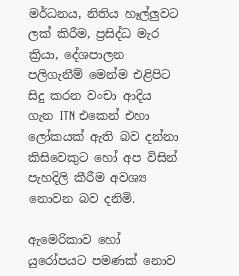මර්ධනය, නිතිය හෑල්ලුවට ලක් කිරීම, ප්‍රසිද්ධ මැර ක්‍රියා, දේශපාලන පලිගැනීම් මෙන්ම එළිපිට සිදු කරන වංචා ආදිය ගැන ITN එකෙන් එහා ලෝකයක් ඇති බව දන්නා කිසිවෙකුට හෝ අප විසින් පැහදිලි කීරීම අවශ්‍ය නොවන බව දනිමි.

ඇමෙරිකාව හෝ යුරෝපයට පමණක් නොව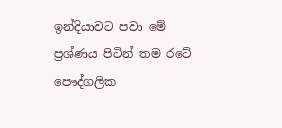ඉන්දියාවට පවා මේ ප්‍රශ්ණය පිටින් තම රටේ පෞද්ගලික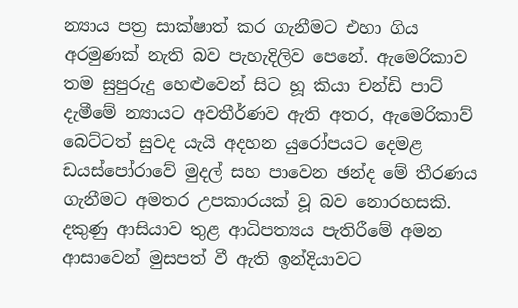න්‍යාය පත්‍ර සාක්ෂාත් කර ගැනීමට එහා ගිය අරමුණක් නැති බව පැහැදිලිව පෙනේ. ඇමෙරිකාව තම සුපුරුදු හෙළුවෙන් සිට හූ කියා චන්ඩි පාට් දැමීමේ න්‍යායට අවතීර්ණව ඇති අතර, ඇමෙරිකාව් බෙට්ටත් සුවද යැයි අදහන යුරෝපයට දෙමළ ඩයස්පෝරාවේ මුදල් සහ පාවෙන ඡන්ද මේ තීරණය ගැනීමට අමතර උපකාරයක් වූ බව නොරහසකි. දකුණු ආසියාව තුළ ආධිපත්‍යය පැතිරීමේ අමන ආසාවෙන් මුසපත් වී ඇති ඉන්දියාවට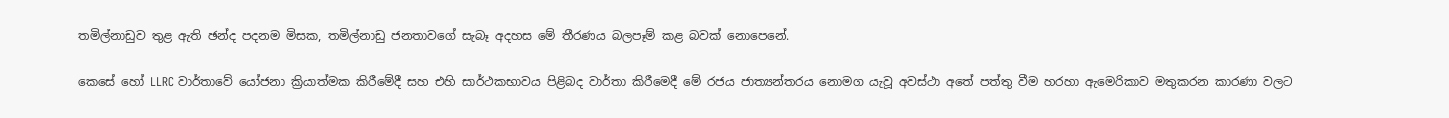තමිල්නාඩුව තුළ ඇති ඡන්ද පදනම මිසක, තමිල්නාඩු ජනතාවගේ සැබෑ අදහස මේ තීරණය බලපෑම් කළ බවක් නොපෙනේ.

කෙසේ හෝ LLRC වාර්තාවේ යෝජනා ක්‍රියාත්මක කිරීමේදී සහ එහි සාර්ථකභාවය පිළිබද වාර්තා කිරීමෙදී මේ රජය ජාත්‍යන්තරය නොමග යැවූ අවස්ථා අතේ පත්තු වීම හරහා ඇමෙරිකාව මතුකරන කාරණා වලට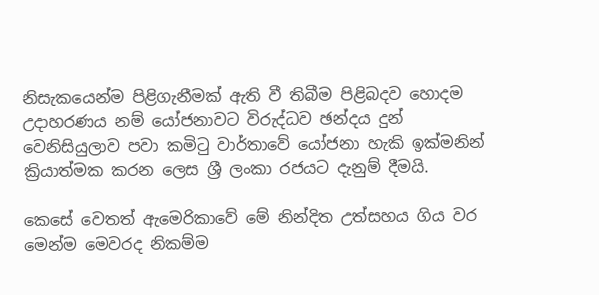නිසැකයෙන්ම පිළිගැනීමක් ඇති වී තිබීම පිළිබදව හොදම උදාහරණය නම් යෝජනාවට විරුද්ධව ඡන්දය දුන් වෙනිසියුලාව පවා කමිටු වාර්තාවේ යෝජනා හැකි ඉක්මනින් ක්‍රියාත්මක කරන ලෙස ශ්‍රී ලංකා රජයට දැනුම් දීමයි.

කෙසේ වෙතත් ඇමෙරිකාවේ මේ නින්දිත උත්සහය ගිය වර මෙන්ම මෙවරද නිකම්ම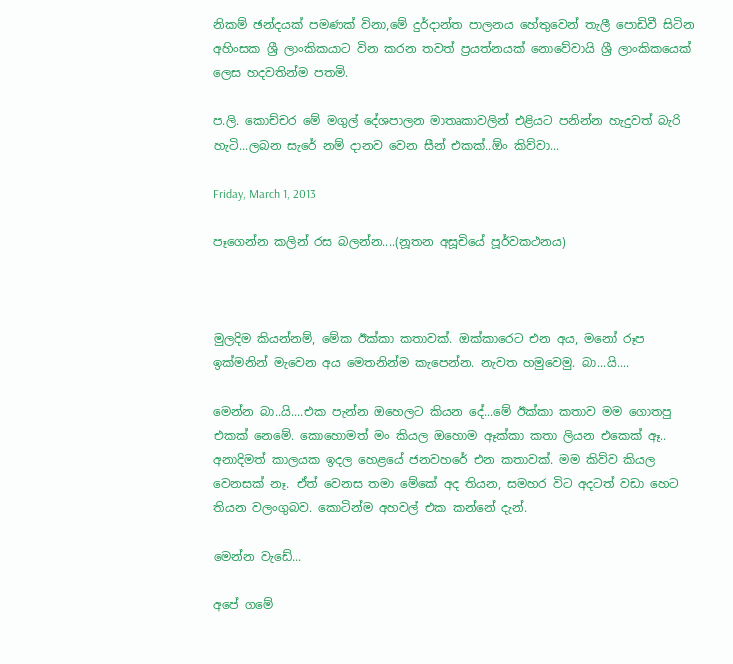නිකම් ඡන්දයක් පමණක් විනා,මේ දුර්දාන්ත පාලනය හේතුවෙන් තැලී පොඩිවී සිටින අහිංසක ශ්‍රී ලාංකිකයාට වින කරන තවත් ප්‍රයත්නයක් නොවේවායි ශ්‍රී ලාංකිකයෙක් ලෙස හදවතින්ම පතමි.

ප.ලි. කොච්චර මේ මගුල් දේශපාලන මාතෘකාවලින් එළියට පනින්න හැදුවත් බැරි හැටි...ලබන සැරේ නම් දානව වෙන සීන් එකක්..ඕං කිව්වා...

Friday, March 1, 2013

පෑගෙන්න කලින් රස බලන්න....(නූතන අසූචියේ පූර්වකථනය)



මුලදිම කියන්නම්, මේක ඊක්කා කතාවක්. ඔක්කාරෙට එන අය, මනෝ රූප ඉක්මනින් මැවෙන අය මෙතනින්ම කැපෙන්න. නැවත හමුවෙමු. බා...යි....

මෙන්න බා..යි....එක පැන්න ඔහෙලට කියන දේ...මේ ඊක්කා කතාව මම ගොතපු එකක් නෙමේ. කොහොමත් මං කියල ඔහොම ඈක්කා කතා ලියන එකෙක් ඈ.. අනාදිමත් කාලයක ඉදල හෙළයේ ජනවහරේ එන කතාවක්. මම කිව්ව කියල වෙනසක් නෑ. ඒත් වෙනස තමා මේකේ අද තියන, සමහර විට අදටත් වඩා හෙට තියන වලංගුබව. කොටින්ම අහවල් එක කන්නේ දැන්.

මෙන්න වැඩේ...

අපේ ගමේ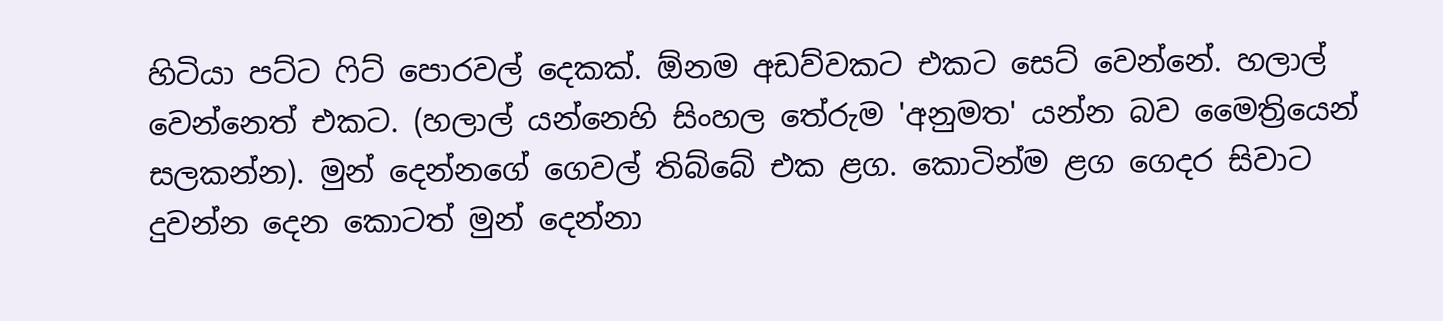හිටියා පට්ට ෆිට් පොරවල් දෙකක්. ඕනම අඩව්වකට එකට සෙට් වෙන්නේ. හලාල් වෙන්නෙත් එකට. (හලාල් යන්නෙහි සිංහල තේරුම 'අනුමත' යන්න බව මෛත්‍රියෙන් සලකන්න). මුන් දෙන්නගේ ගෙවල් තිබ්බේ එක ළග. කොටින්ම ළග ගෙදර සිවාට දුවන්න දෙන කොටත් මුන් දෙන්නා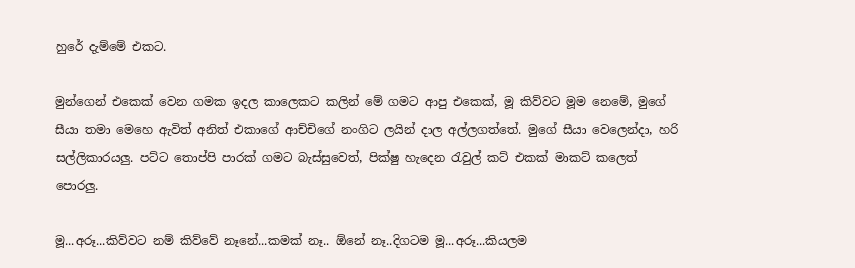හුරේ දැම්මේ එකට.

මුන්ගෙන් එකෙක් වෙන ගමක ඉදල කාලෙකට කලින් මේ ගමට ආපු එකෙක්, මූ කිව්වට මූම නෙමේ, මුගේ සීයා තමා මෙහෙ ඇවිත් අනිත් එකාගේ ආච්චිගේ නංගිට ලයින් දාල අල්ලගත්තේ. මුගේ සීයා වෙලෙන්දා, හරි සල්ලිකාරයලු. පට්ට තොප්පි පාරක් ගමට බැස්සුවෙත්, පික්ෂු හැදෙන රැවුල් කට් එකක් මාකට් කලෙත් පොරලු.

මූ...අරූ...කිව්වට නම් කිව්වේ නෑනේ...කමක් නෑ.. ඕනේ නෑ..දිගටම මූ...අරූ...කියලම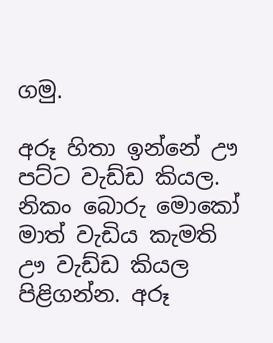ගමු.

අරූ හිතා ඉන්නේ ඌ පට්ට වැඩ්ඩ කියල. නිකං බොරු මොකෝ මාත් වැඩිය කැමති ඌ වැඩ්ඩ කියල පිළිගන්න. අරූ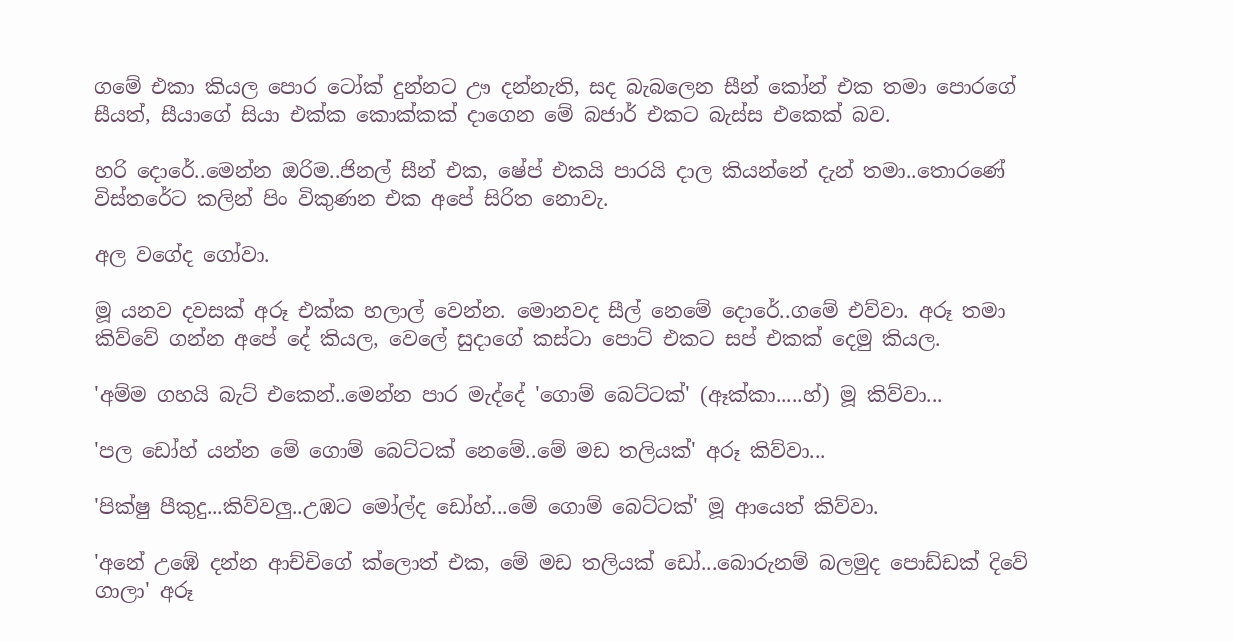ගමේ එකා කියල පොර ටෝක් දුන්නට ඌ දන්නැති, සද බැබලෙන සීන් කෝන් එක තමා පොරගේ සීයත්, සීයාගේ සියා එක්ක කොක්කක් දාගෙන මේ බජාර් එකට බැස්ස එකෙක් බව.

හරි දොරේ..මෙන්න ඔරිම..ජිනල් සීන් එක, ෂේප් එකයි පාරයි දාල කියන්නේ දැන් තමා..තොරණේ විස්තරේට කලින් පිං විකුණන එක අපේ සිරිත නොවැ.

අල වගේද ගෝවා.

මූ යනව දවසක් අරූ එක්ක හලාල් වෙන්න. මොනවද සීල් නෙමේ දොරේ..ගමේ එව්වා. අරූ තමා කිව්වේ ගන්න අපේ දේ කියල, වෙලේ සුදාගේ කස්ටා පොට් එකට සප් එකක් දෙමු කියල.

'අම්ම ගහයි බැට් එකෙන්..මෙන්න පාර මැද්දේ 'ගොම් බෙට්ටක්' (ඈක්කා.....හ්) මූ කිව්වා...

'පල ඩෝහ් යන්න මේ ගොම් බෙට්ටක් නෙමේ..මේ මඩ තලියක්' අරූ කිව්වා...

'පික්ෂු පීකුදු...කිව්වලු..උඹට මෝල්ද ඩෝහ්...මේ ගොම් බෙට්ටක්' මූ ආයෙත් කිව්වා.

'අනේ උඹේ දන්න ආච්චිගේ ක්ලොත් එක, මේ මඩ තලියක් ඩෝ...බොරුනම් බලමුද පොඩ්ඩක් දිවේ ගාලා' අරූ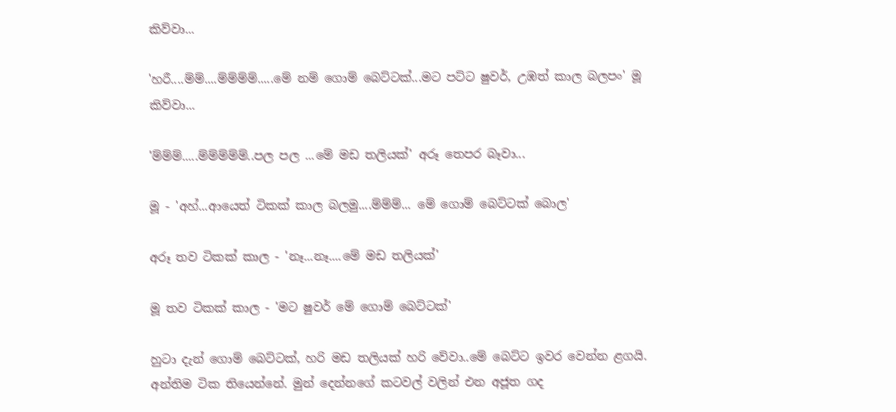කිව්වා...

'හරී....ම්ම්....ම්ම්ම්ම්.....මේ නම් ගොම් බෙට්ටක්...මට පට්ට ෂුවර්, උඹත් කාල බලපං' මූ කිව්වා...

'ම්ම්ම්.....ම්ම්ම්ම්ම්..පල පල ...මේ මඩ තලියක්' අරූ තෙපර බෑවා...

මූ - 'අහ්...ආයෙත් ටිකක් කාල බලමු....ම්ම්ම්... මේ ගොම් බෙට්ටක් බොල'

අරූ තව ටිකක් කාල - 'නෑ...නෑ....මේ මඩ තලියක්'

මූ තව ටිකක් කාල - 'මට ෂුවර් මේ ගොම් බෙට්ටක්'

හුටා දැන් ගොම් බෙට්ටක්, හරි මඩ තලියක් හරි වේවා..මේ බෙට්ට ඉවර වෙන්න ළගයි. අන්තිම ටික තියෙන්නේ. මුන් දෙන්නගේ කටවල් වලින් එන අජූත ගද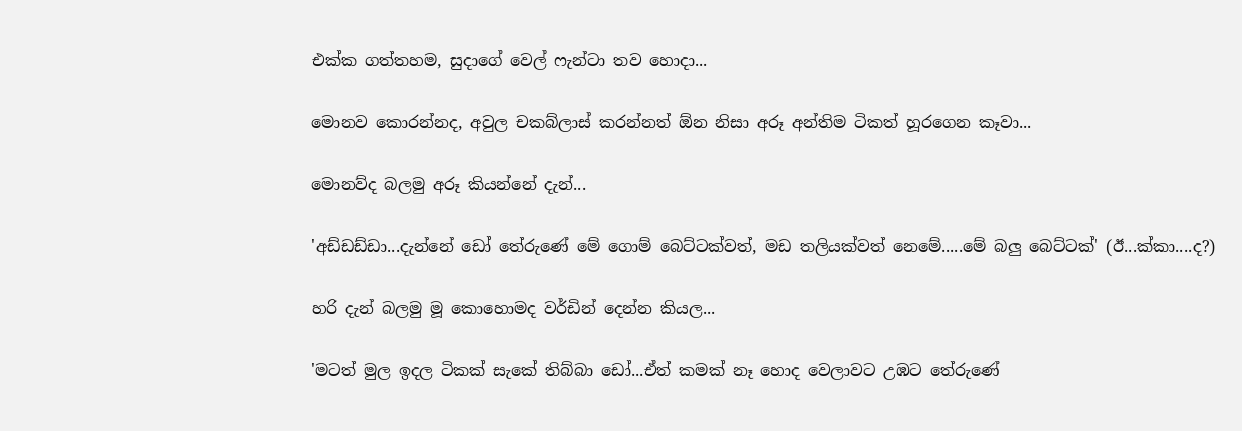එක්ක ගත්තහම, සුදාගේ වෙල් ෆැන්ටා තව හොදා...

මොනව කොරන්නද, අවුල චකබ්ලාස් කරන්නත් ඕන නිසා අරූ අන්තිම ටිකත් හූරගෙන කෑවා...

මොනව්ද බලමු අරූ කියන්නේ දැන්...

'අඩ්ඩඩ්ඩා...දැන්නේ ඩෝ තේරුණේ මේ ගොම් බෙට්ටක්වත්, මඩ තලියක්වත් නෙමේ.....මේ බලු බෙට්ටක්' (ඊ...ක්කා....ද?)

හරි දැන් බලමු මූ කොහොමද වර්ඩින් දෙන්න කියල...

'මටත් මුල ඉදල ටිකක් සැකේ තිබ්බා ඩෝ...ඒත් කමක් නෑ හොද වෙලාවට උඹට තේරුණේ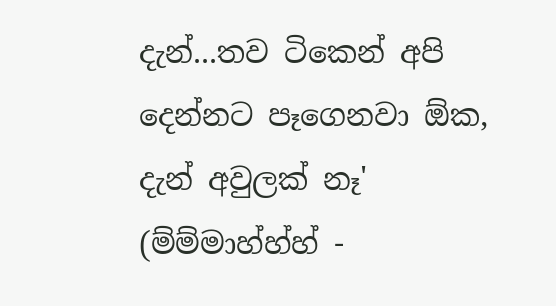දැන්...තව ටිකෙන් අපි දෙන්නට පෑගෙනවා ඕක, දැන් අවුලක් නෑ' (ම්ම්මාහ්හ්හ් -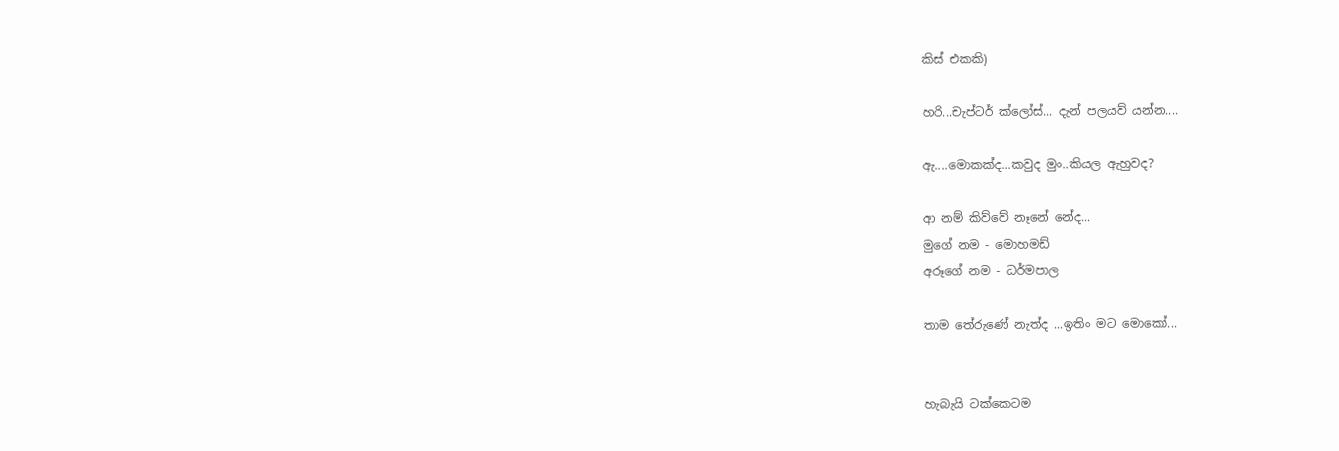කිස් එකකි)

හරි...චැප්ටර් ක්ලෝස්... දැන් පලයව් යන්න....

ඇ....මොකක්ද...කවුද මුං..කියල ඇහුවද?

ආ නම් කිව්වේ නෑනේ නේද...
මුගේ නම - මොහමඩ්
අරූගේ නම - ධර්මපාල

තාම තේරුණේ නැත්ද ...ඉතිං මට මොකෝ...


හැබැයි ටක්කෙටම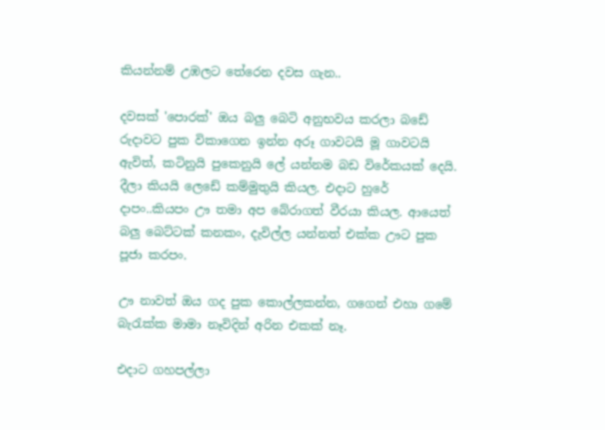කියන්නම් උඹලට තේරෙන දවස ගැන..

දවසක් 'පොරක්' ඔය බලු බෙටි අනුභවය කරලා බඩේ රුදාවට පුක විකාගෙන ඉන්න අරූ ගාවටයි මූ ගාවටයි ඇවිත්, කටිනුයි පුකෙනුයි ලේ යන්නම බඩ විරේකයක් දෙයි. දීලා කියයි ලෙඩේ කම්මුතුයි කියල. එදාට හුරේ දාපං..කියපං ඌ තමා අප බේරාගත් වීරයා කියල. ආයෙත් බලු බෙට්ටක් කනකං, දැවිල්ල යන්නත් එක්ක ඌට පුක පූජා කරපං.

ඌ නාවත් ඔය ගද පුක කොල්ලකන්න, ගගෙන් එහා ගමේ බැරැක්ක මාමා නෑවිදින් අරින එකක් නෑ.

එදාට ගහපල්ලා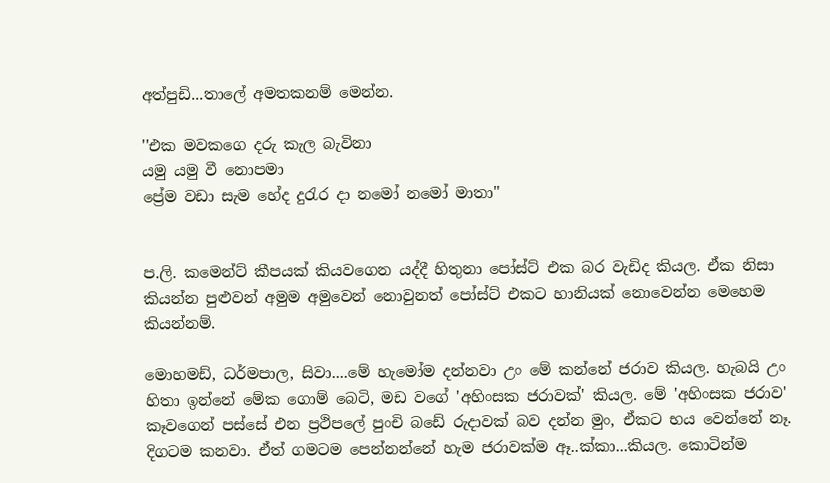අත්පුඩි...තාලේ අමතකනම් මෙන්න.

''එක මවකගෙ දරු කැල බැවිනා
යමු යමු වී නොපමා
ප්‍රේම වඩා සැම හේද දුරැර දා නමෝ නමෝ මාතා''


ප.ලි. කමෙන්ට් කීපයක් කියවගෙන යද්දී හිතුනා පෝස්ට් එක බර වැඩිද කියල. ඒක නිසා කියන්න පුළුවන් අමුම අමුවෙන් නොවුනත් පෝස්ට් එකට හානියක් නොවෙන්න මෙහෙම කියන්නම්.

මොහමඩ්, ධර්මපාල, සිවා....මේ හැමෝම දන්නවා උං මේ කන්නේ ජරාව කියල. හැබයි උං හිතා ඉන්නේ මේක ගොම් බෙටි, මඩ වගේ 'අහිංසක ජරාවක්' කියල. මේ 'අහිංසක ජරාව' කෑවගෙන් පස්සේ එන ප්‍රථිපලේ පුංචි බඩේ රුදාවක් බව දන්න මුං, ඒකට භය වෙන්නේ නෑ. දිගටම කනවා. ඒත් ගමටම පෙන්නන්නේ හැම ජරාවක්ම ඈ..ක්කා...කියල. කොටින්ම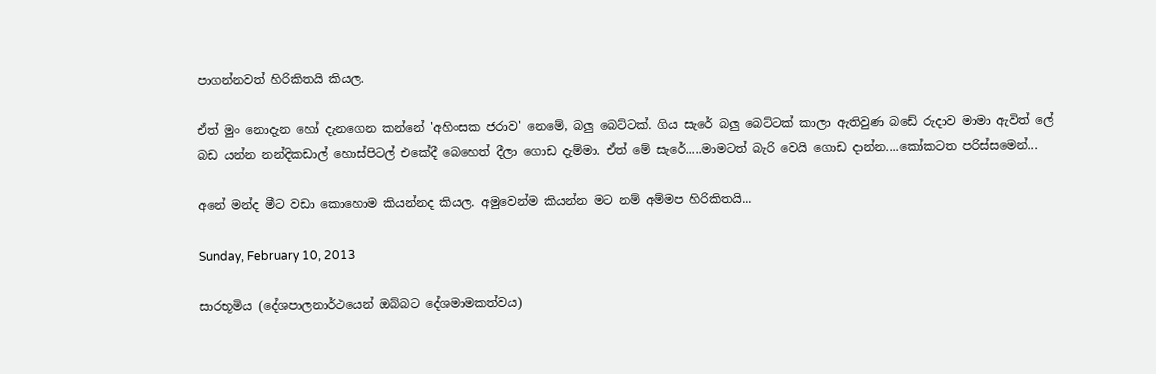පාගන්නවත් හිරිකිතයි කියල.

ඒත් මුං නොදැන හෝ දැනගෙන කන්නේ 'අහිංසක ජරාව' නෙමේ, බලු බෙට්ටක්. ගිය සැරේ බලු බෙට්ටක් කාලා ඇතිවුණ බඩේ රුදාව මාමා ඇවිත් ලේ බඩ යන්න නන්දිකඩාල් හොස්පිටල් එකේදී බෙහෙත් දීලා ගොඩ දැම්මා. ඒත් මේ සැරේ.....මාමටත් බැරි වෙයි ගොඩ දාන්න....කෝකටත පරිස්සමෙන්...

අනේ මන්ද මීට වඩා කොහොම කියන්නද කියල. අමුවෙන්ම කියන්න මට නම් අම්මප හිරිකිතයි...

Sunday, February 10, 2013

සාරභූමිය (දේශපාලනාර්ථයෙන් ඔබ්බට දේශමාමකත්වය)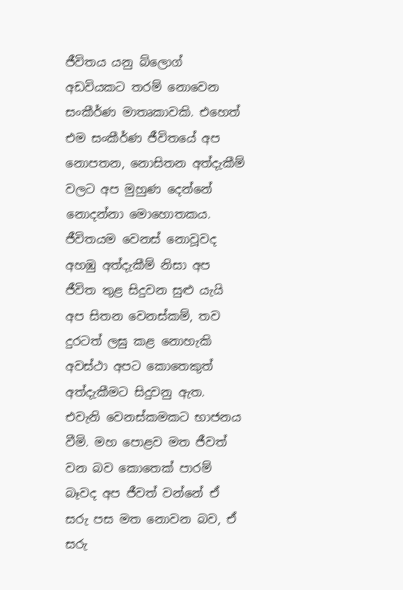ජීවිතය යනු බ්ලොග් අඩවියකට තරම් නොවෙන සංකීර්ණ මාතෘකාවකි. එහෙත් එම සංකීර්ණ ජීවිතයේ අප නොපතන, නොසිතන අත්දැකීම් වලට අප මුහුණ දෙන්නේ නොදන්නා මොහොතකය. ජීවිතයම වෙනස් නොවූවද අහඹු අත්දැකීම් නිසා අප ජීවිත තුළ සිදුවන සුළු යැයි අප සිතන වෙනස්කම්, තව දුරටත් ලඝු කළ නොහැකි අවස්ථා අපට කොතෙකුත් අත්දැකීමට සිදුවනු ඇත. එවැනි වෙනස්කමකට භාජනය වීමි. මහ පොළව මත ජීවත් වන බව කොතෙක් පාරම් බෑවද අප ජීවත් වන්නේ ඒ සරු පස මත නොවන බව, ඒ සරු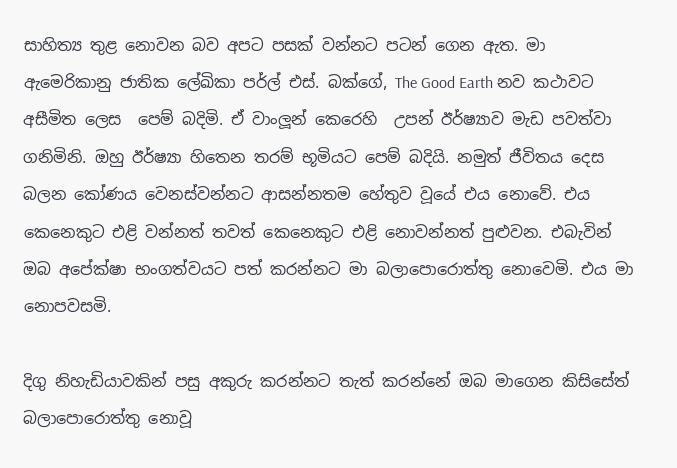සාහිත්‍ය තුළ නොවන බව අපට පසක් වන්නට පටන් ගෙන ඇත. මා ඇමෙරිකානු ජාතික ලේඛිකා පර්ල් එස්. බක්ගේ, The Good Earth නව කථාවට අසීමිත ලෙස  පෙම් බදිමි. ඒ වාංලූන් කෙරෙහි  උපන් ඊර්ෂ්‍යාව මැඩ පවත්වා ගනිමිනි. ඔහු ඊර්ෂ්‍යා හිතෙන තරම් භූමියට පෙම් බදියි. නමුත් ජීවිතය දෙස බලන කෝණය වෙනස්වන්නට ආසන්නතම හේතුව වූයේ එය නොවේ. එය කෙනෙකුට එළි වන්නත් තවත් කෙනෙකුට එළි නොවන්නත් පුළුවන. එබැවින් ඔබ අපේක්ෂා භංගත්වයට පත් කරන්නට මා බලාපොරොත්තු නොවෙමි. එය මා නොපවසමි.

දිගු නිහැඩියාවකින් පසු අකුරු කරන්නට තැත් කරන්නේ ඔබ මාගෙන කිසිසේත් බලාපොරොත්තු නොවූ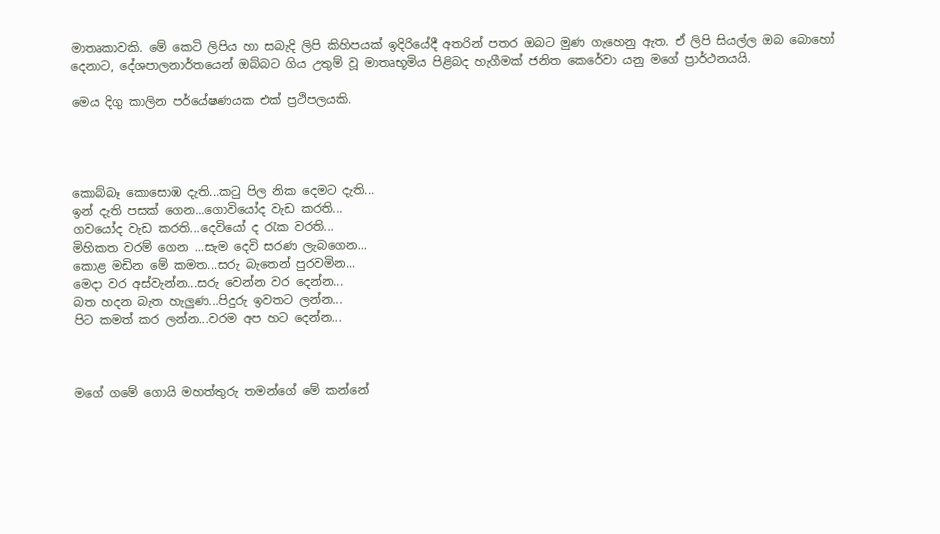මාතෘකාවකි. මේ කෙටි ලිපිය හා සබැදි ලිපි කිහිපයක් ඉදිරියේදී අතරින් පතර ඔබට මුණ ගැහෙනු ඇත. ඒ ලිපි සියල්ල ඔබ බොහෝ දෙනාට, දේශපාලනාර්තයෙන් ඔබ්බට ගිය උතුම් වූ මාතෘභූමිය පිළිබද හැගීමක් ජනිත කෙරේවා යනු මගේ ප්‍රාර්ථනයයි.

මෙය දිගු කාලින පර්යේෂණයක එක් ප්‍රථිපලයකි.




කොබ්බෑ කොසොඹ දැති...කටු පිල නික දෙමට දැති...
ඉන් දැති පසක් ගෙන...ගොවියෝද වැඩ කරති...
ගවයෝද වැඩ කරති...දෙවියෝ ද රැක වරති...
මිහිකත වරම් ගෙන ...සැම දෙවි සරණ ලැබගෙන...
කොළ මඩින මේ කමත...සරු බැතෙන් පුරවමින...
මෙදා වර අස්වැන්න...සරු වෙන්න වර දෙන්න...
බත හදන බැත හැලුණ...පිදුරු ඉවතට ලන්න...
පිට කමත් කර ලන්න...වරම අප හට දෙන්න...



මගේ ගමේ ගොයි මහත්තුරු තමන්ගේ මේ කන්නේ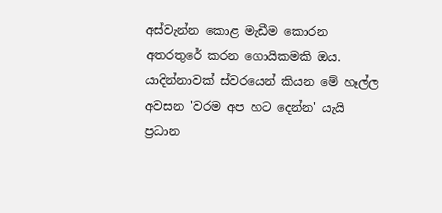අස්වැන්න කොළ මැඩීම කොරන අතරතුරේ කරන ගොයිකමකි ඔය. යාදින්නාවක් ස්වරයෙන් කියන මේ හෑල්ල අවසන 'වරම අප හට දෙන්න' යැයි ප්‍රධාන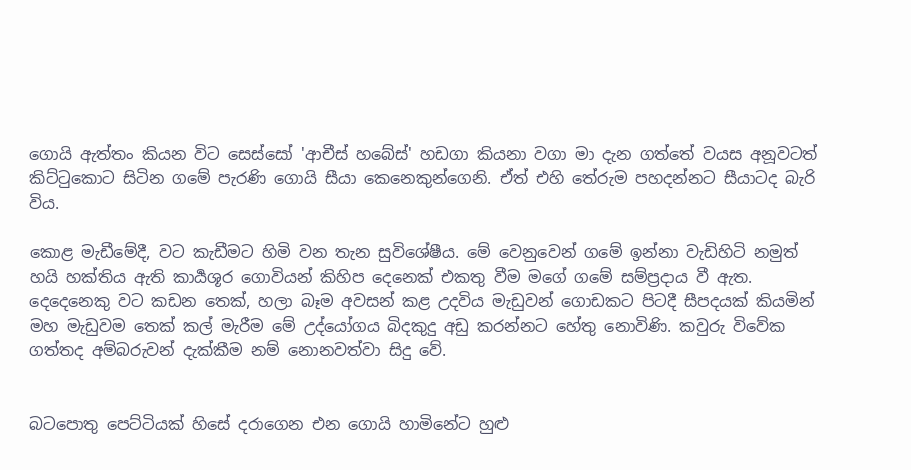ගොයි ඇත්තං කියන විට සෙස්සෝ 'ආචීස් හබේස්' හඩගා කියනා වගා මා දැන ගත්තේ වයස අනූවටත් කිට්ටුකොට සිටින ගමේ පැරණි ගොයි සීයා කෙනෙකුන්ගෙනි. ඒත් එහි තේරුම පහදන්නට සීයාටද බැරි විය.

කොළ මැඩීමේදී, වට කැඩීමට හිමි වන තැන සුවිශේෂීය. මේ වෙනුවෙන් ගමේ ඉන්නා වැඩිහිටි නමුත් හයි හක්තිය ඇති කාර්‍යශූර ගොවියන් කිහිප දෙනෙක් එකතු වීම මගේ ගමේ සම්ප්‍රදාය වී ඇත. දෙදෙනෙකු වට කඩන තෙක්, හලා බෑම අවසන් කළ උදවිය මැඩුවන් ගොඩකට පිටදී සීපදයක් කියමින් මහ මැඩුවම තෙක් කල් මැරීම මේ උද්යෝගය බිදකුදු අඩු කරන්නට හේතු නොවිණි. කවුරු විවේක ගත්තද අම්බරුවන් දැක්කීම නම් නොනවත්වා සිදු වේ.


බටපොතු පෙට්ටියක් හිසේ දරාගෙන එන ගොයි හාමිනේට හුළු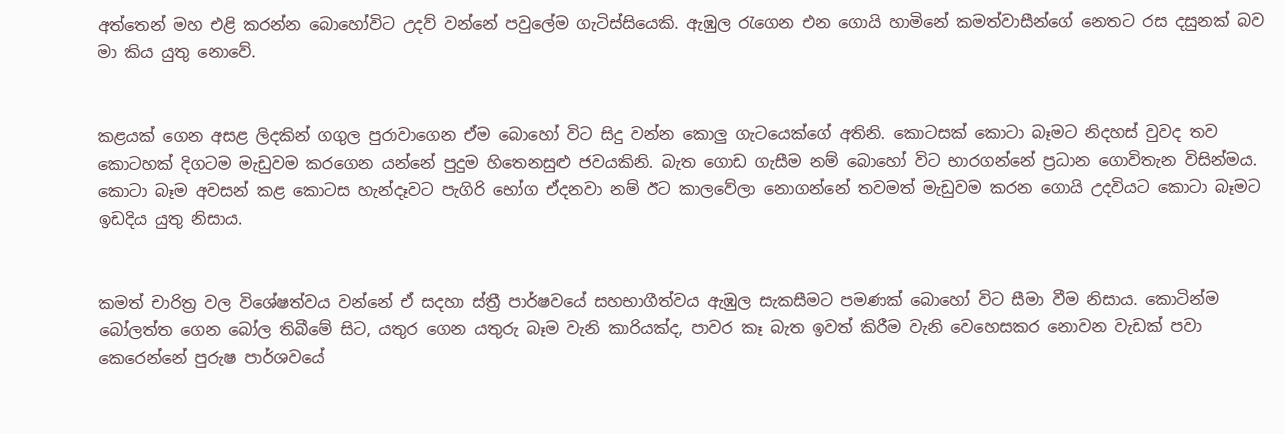අත්තෙන් මහ එළි කරන්න බොහෝවිට උදව් වන්නේ පවුලේම ගැටිස්සියෙකි. ඇඹුල රැගෙන එන ගොයි හාමිනේ කමත්වාසීන්ගේ නෙතට රස දසුනක් බව මා කිය යුතු නොවේ.


කළයක් ගෙන අසළ ලිදකින් ගගුල පුරාවාගෙන ඒම බොහෝ විට සිදු වන්න කොලු ගැටයෙක්ගේ අතිනි. කොටසක් කොටා බෑමට නිදහස් වුවද තව කොටහක් දිගටම මැඩුවම කරගෙන යන්නේ පුදුම හිතෙනසුළු ජවයකිනි. බැත ගොඩ ගැසීම නම් බොහෝ විට භාරගන්නේ ප්‍රධාන ගොවිතැන විසින්මය. කොටා බෑම අවසන් කළ කොටස හැන්දෑවට පැගිරි භෝග ඒදනවා නම් ඊට කාලවේලා නොගන්නේ තවමත් මැඩුවම කරන ගොයි උදවියට කොටා බෑමට ඉඩදිය යුතු නිසාය.


කමත් චාරිත්‍ර වල විශේෂත්වය වන්නේ ඒ සදහා ස්ත්‍රී පාර්ෂවයේ සහභාගීත්වය ඇඹුල සැකසීමට පමණක් බොහෝ විට සීමා වීම නිසාය. කොටින්ම බෝලත්ත ගෙන බෝල තිබීමේ සිට, යතුර ගෙන යතුරු බෑම වැනි කාරියක්ද, පාවර කෑ බැත ඉවත් කිරීම වැනි වෙහෙසකර නොවන වැඩක් පවා කෙරෙන්නේ පුරුෂ පාර්ශවයේ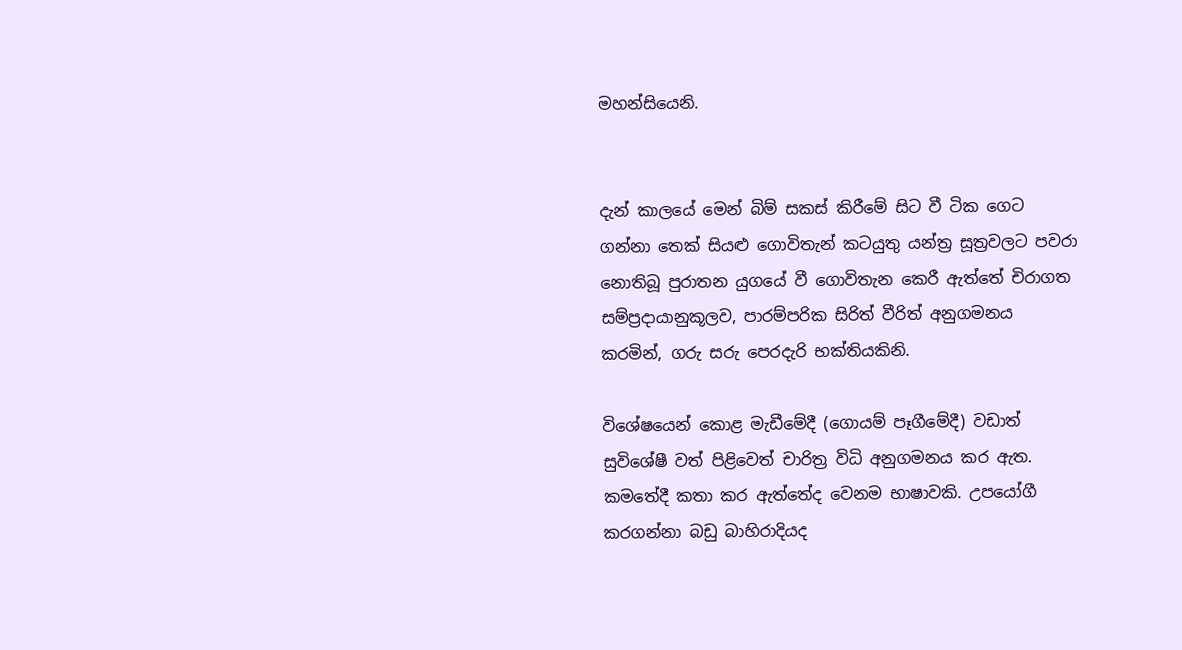මහන්සියෙනි.


දැන් කාලයේ මෙන් බිම් සකස් කිරීමේ සිට වී ටික ගෙට ගන්නා තෙක් සියළු ගොවිතැන් කටයුතු යන්ත්‍ර සූත්‍රවලට පවරා නොතිබූ පුරාතන යුගයේ වී ගොවිතැන කෙරී ඇත්තේ චිරාගත සම්ප්‍රදායානුකූලව, පාරම්පරික සිරිත් වීරිත් අනුගමනය කරමින්, ගරු සරු පෙරදැරි භක්තියකිනි.

විශේෂයෙන් කොළ මැඩීමේදී (ගොයම් පෑගීමේදී) වඩාත් සුවිශේෂී වත් පිළිවෙත් චාරිත්‍ර විධි අනුගමනය කර ඇත. කමතේදී කතා කර ඇත්තේද වෙනම භාෂාවකි. උපයෝගී කරගන්නා බඩු බාහිරාදියද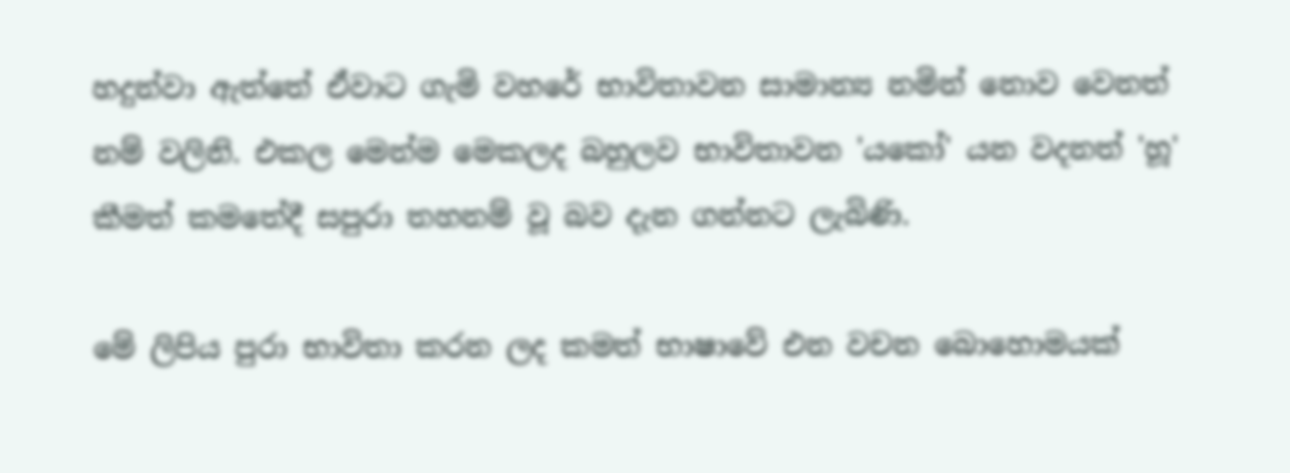හදුන්වා ඇත්තේ ඒවාට ගැමි වහරේ භාවිතාවන සාමාන්‍ය නමින් නොව වෙනත් නම් වලිනි. එකල මෙන්ම මෙකලද බහුලව භාවිතාවන 'යකෝ' යන වදනත් 'හූ' කීමත් කමතේදී සපුරා තහනම් වූ බව දැන ගන්නට ලැබිණි.

මේ ලිපිය පුරා භාවිතා කරන ලද කමත් භාෂාවේ එන වචන බොහොමයක්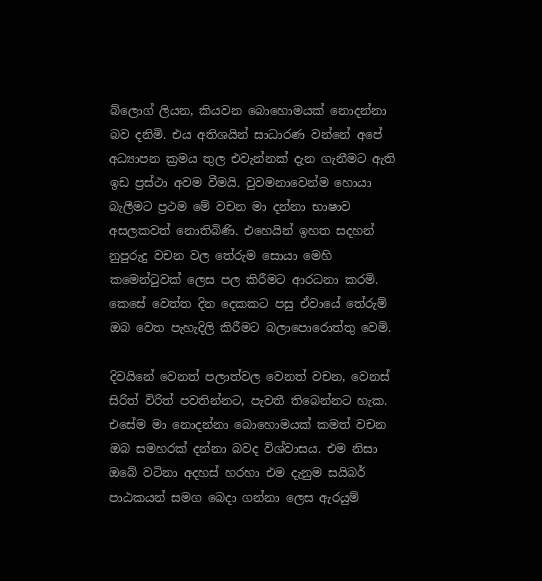බ්ලොග් ලියන, කියවන බොහොමයක් නොදන්නා බව දනිමි. එය අතිශයින් සාධාරණ වන්නේ අපේ අධ්‍යාපන ක්‍රමය තුල එවැන්නක් දැන ගැනීමට ඇති ඉඩ ප්‍රස්ථා අවම වීමයි. වුවමනාවෙන්ම හොයා බැලීමට ප්‍රථම මේ වචන මා දන්නා භාෂාව අසලකවත් නොතිබිණි. එහෙයින් ඉහත සදහන් නුපුරුදු වචන වල තේරුම සොයා මෙහි කමෙන්ටුවක් ලෙස පල කිරීමට ආරධනා කරමි. කෙසේ වෙත්ත දින දෙකකට පසු ඒවායේ තේරුම් ඔබ වෙත පැහැදිලි කිරීමට බලාපොරොත්තු වෙමි.

දිවයිනේ වෙනත් පලාත්වල වෙනත් වචන, වෙනස් සිරිත් විරිත් පවතින්නට, පැවතී තිබෙන්නට හැක. එසේම මා නොදන්නා බොහොමයක් කමත් වචන ඔබ සමහරක් දන්නා බවද විශ්වාසය. එම නිසා ඔබේ වටිනා අදහස් හරහා එම දැනුම සයිබර් පාඨකයන් සමග බෙදා ගන්නා ලෙස ඇරයුම්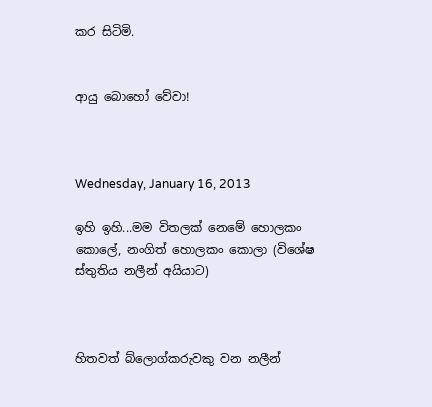කර සිටිමි.


ආයු බොහෝ වේවා!



Wednesday, January 16, 2013

ඉහි ඉහි...මම විතලක් නෙමේ හොලකං කොලේ, නංගිත් හොලකං කොලා (විශේෂ ස්තුතිය නලීන් අයියාට)



හිතවත් බ්ලොග්කරුවකු වන නලීන්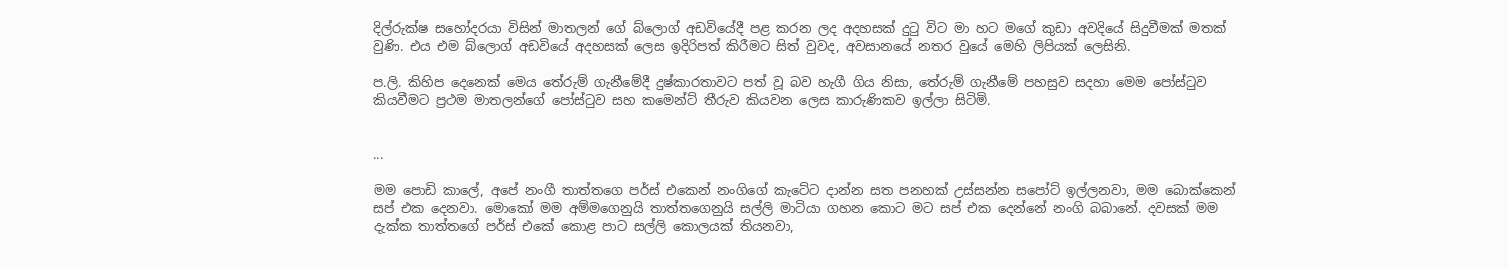දිල්රුක්ෂ සහෝදරයා විසින් මාතලන් ගේ බ්ලොග් අඩවියේදී පළ කරන ලද අදහසක් දුටු විට මා හට මගේ කුඩා අවදියේ සිදුවීමක් මතක් වුණි. එය එම බ්ලොග් අඩවියේ අදහසක් ලෙස ඉදිරිපත් කිරීමට සිත් වුවද, අවසානයේ නතර වුයේ මෙහි ලිපියක් ලෙසිනි.

ප.ලි. කිහිප දෙනෙක් මෙය තේරුම් ගැනීමේදී දුෂ්කාරතාවට පත් වූ බව හැගී ගිය නිසා, තේරුම් ගැනීමේ පහසුව සදහා මෙම පෝස්ටුව කියවීමට ප්‍රථම මාතලන්ගේ පෝස්ටුව සහ කමෙන්ට් තීරුව කියවන ලෙස කාරුණිකව ඉල්ලා සිටිමි.


...

මම පොඩි කාලේ, අපේ නංගී තාත්තගෙ පර්ස් එකෙන් නංගිගේ කැටේට දාන්න සත පනහක් උස්සන්න සපෝට් ඉල්ලනවා, මම බොක්කෙන් සප් එක දෙනවා. මොකෝ මම අම්මගෙනුයි තාත්තගෙනුයි සල්ලි මාටියා ගහන කොට මට සප් එක දෙන්නේ නංගි බබානේ. දවසක් මම දැක්ක තාත්තගේ පර්ස් එකේ කොළ පාට සල්ලි කොලයක් තියනවා,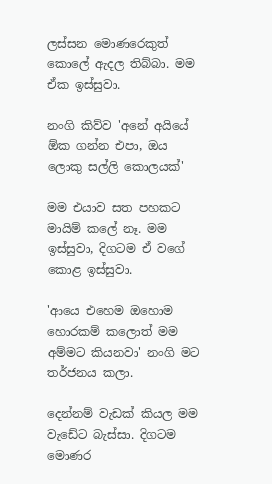ලස්සන මොණරෙකුත් කොලේ ඇදල තිබ්බා. මම ඒක ඉස්සුවා.

නංගි කිව්ව 'අනේ අයියේ ඕක ගන්න එපා, ඔය ලොකු සල්ලි කොලයක්'

මම එයාව සත පහකට මායිම් කලේ නෑ. මම ඉස්සුවා, දිගටම ඒ වගේ කොළ ඉස්සුවා.

'ආයෙ එහෙම ඔහොම හොරකම් කලොත් මම අම්මට කියනවා' නංගි මට තර්ජනය කලා.

දෙන්නම් වැඩක් කියල මම වැඩේට බැස්සා. දිගටම මොණර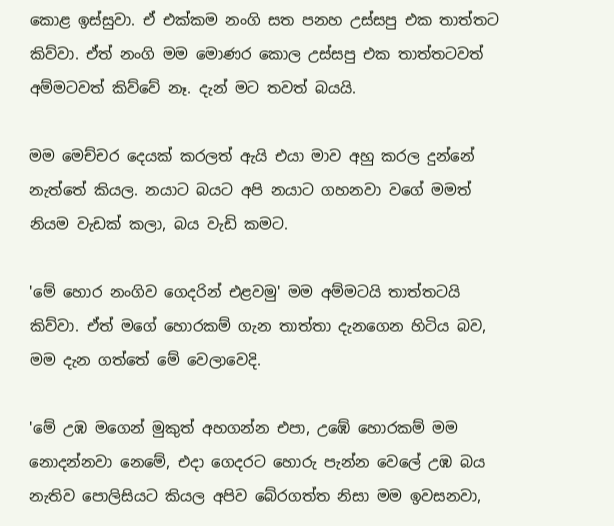කොළ ඉස්සුවා. ඒ එක්කම නංගි සත පනහ උස්සපු එක තාත්තට කිව්වා. ඒත් නංගි මම මොණර කොල උස්සපු එක තාත්තටවත් අම්මටවත් කිව්වේ නෑ. දැන් මට තවත් බයයි.

මම මෙච්චර දෙයක් කරලත් ඇයි එයා මාව අහු කරල දුන්නේ නැත්තේ කියල. නයාට බයට අපි නයාට ගහනවා වගේ මමත් නියම වැඩක් කලා, බය වැඩි කමට.

'මේ හොර නංගිව ගෙදරින් එළවමු' මම අම්මටයි තාත්තටයි කිව්වා. ඒත් මගේ හොරකම් ගැන තාත්තා දැනගෙන හිටිය බව, මම දැන ගත්තේ මේ වෙලාවෙදි.

'මේ උඹ මගෙන් මුකුත් අහගන්න එපා, උඹේ හොරකම් මම නොදන්නවා නෙමේ, එදා ගෙදරට හොරු පැන්න වෙලේ උඹ බය නැතිව පොලිසියට කියල අපිව බේරගත්ත නිසා මම ඉවසනවා,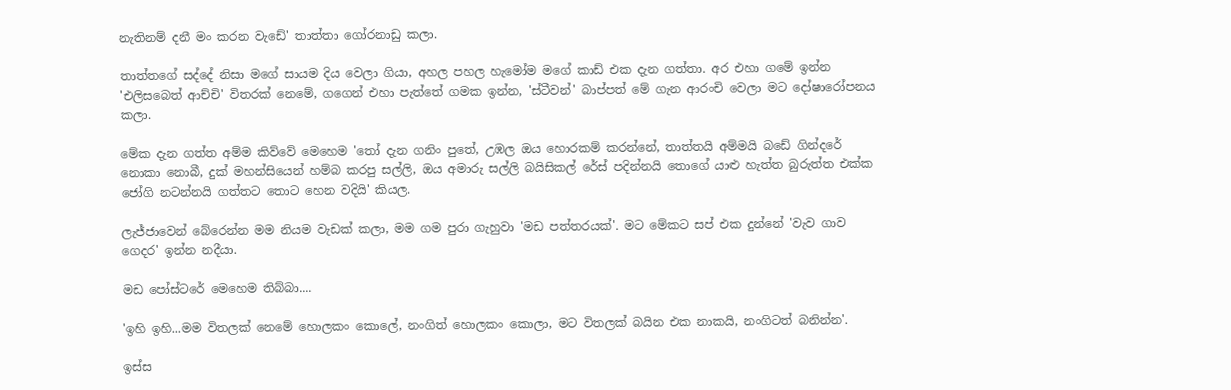නැතිනම් දනී මං කරන වැඩේ' තාත්තා ගෝරනාඩු කලා.

තාත්තගේ සද්දේ නිසා මගේ සායම දිය වෙලා ගියා, අහල පහල හැමෝම මගේ කාඩ් එක දැන ගත්තා. අර එහා ගමේ ඉන්න 'එලිසබෙත් ආච්චි' විතරක් නෙමේ, ගගෙන් එහා පැත්තේ ගමක ඉන්න, 'ස්ටීවන්' බාප්පත් මේ ගැන ආරංචි වෙලා මට දෝෂාරෝපනය කලා.

මේක දැන ගත්ත අම්ම කිව්වේ මෙහෙම 'තෝ දැන ගනිං පුතේ, උඹල ඔය හොරකම් කරන්නේ, තාත්තයි අම්මයි බඩේ ගින්දරේ නොකා නොබී, දුක් මහන්සියෙන් හම්බ කරපු සල්ලි, ඔය අමාරු සල්ලි බයිසිකල් රේස් පදින්නයි තොගේ යාළු හැත්ත බුරුත්ත එක්ක ජෝගි නටන්නයි ගත්තට තොට හෙන වදියි' කියල.

ලැජ්ජාවෙන් බේරෙන්න මම නියම වැඩක් කලා, මම ගම පුරා ගැහුවා 'මඩ පත්තරයක්'. මට මේකට සප් එක දුන්නේ 'වැව ගාව ගෙදර' ඉන්න නදීයා.

මඩ පෝස්ටරේ මෙහෙම තිබ්බා....

'ඉහි ඉහි...මම විතලක් නෙමේ හොලකං කොලේ, නංගිත් හොලකං කොලා, මට විතලක් බයින එක නාකයි, නංගිටත් බනින්න'.

ඉස්ස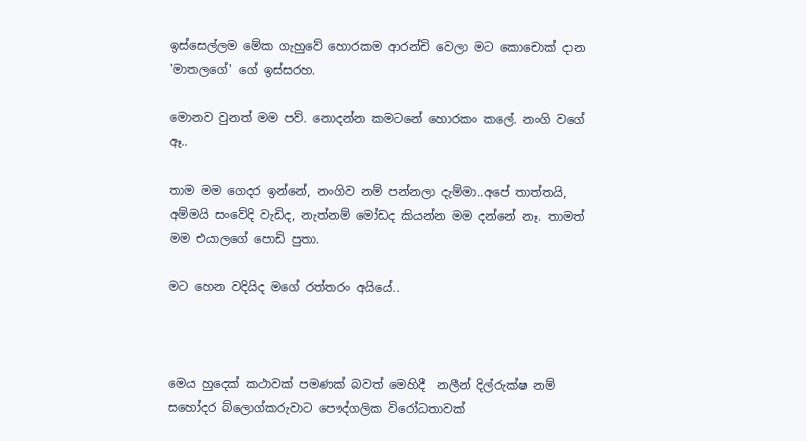ඉස්සෙල්ලම මේක ගැහුවේ හොරකම ආරන්චි වෙලා මට කොචොක් දාන 'මාතලගේ' ගේ ඉස්සරහ.

මොනව වුනත් මම පව්. නොදන්න කමටනේ හොරකං කලේ. නංගි වගේ ඈ..

තාම මම ගෙදර ඉන්නේ, නංගිව නම් පන්නලා දැම්මා..අපේ තාත්තයි, අම්මයි සංවේදි වැඩිද, නැත්නම් මෝඩද කියන්න මම දන්නේ නෑ. තාමත් මම එයාලගේ පොඩි පුතා.

මට හෙන වදියිද මගේ රත්තරං අයියේ..



මෙය හුදෙක් කථාවක් පමණක් බවත් මෙහිදී  නලීන් දිල්රුක්ෂ නම් සහෝදර බ්ලොග්කරුවාට පෞද්ගලික විරෝධතාවක්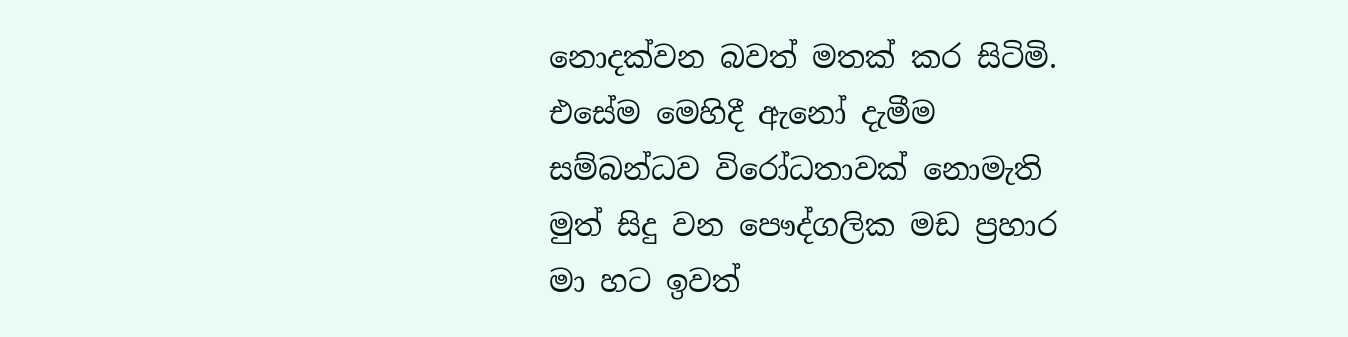නොදක්වන බවත් මතක් කර සිටිමි. එසේම මෙහිදී ඇනෝ දැමීම සම්බන්ධව විරෝධතාවක් නොමැති මුත් සිදු වන පෞද්ගලික මඩ ප්‍රහාර මා හට ඉවත්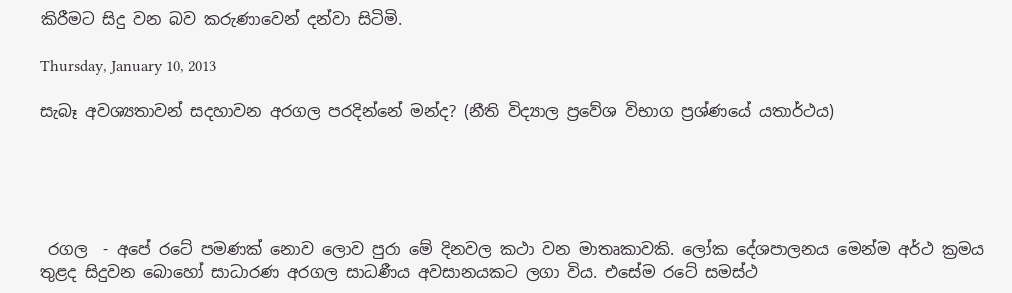කිරීමට සිදු වන බව කරුණාවෙන් දන්වා සිටිමි.

Thursday, January 10, 2013

සැබෑ අවශ්‍යතාවන් සදහාවන අරගල පරදින්නේ මන්ද? (නීති විද්‍යාල ප්‍රවේශ විභාග ප්‍රශ්ණයේ යතාර්ථය)





 රගල  - අපේ රටේ පමණක් නොව ලොව පුරා මේ දිනවල කථා වන මාතෘකාවකි. ලෝක දේශපාලනය මෙන්ම අර්ථ ක්‍රමය තුළද සිදුවන බොහෝ සාධාරණ අරගල සාධණීය අවසානයකට ලගා විය. එසේම රටේ සමස්ථ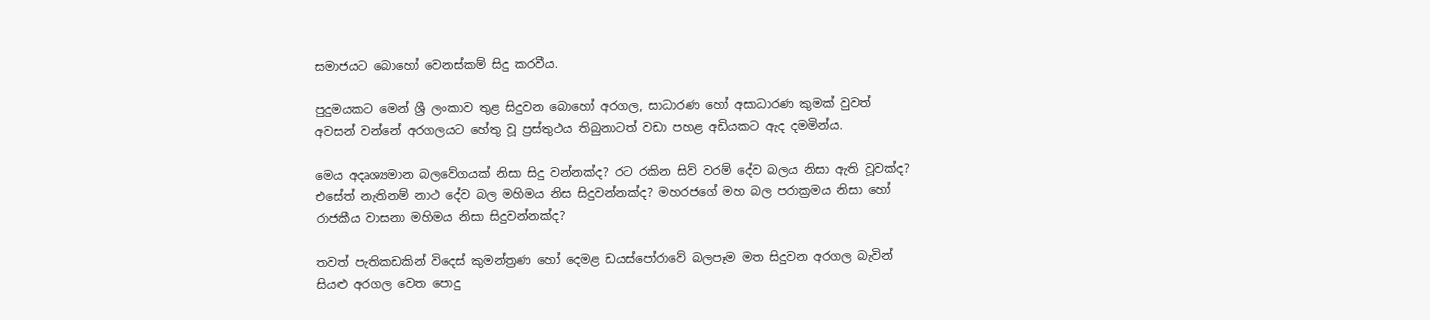සමාජයට බොහෝ වෙනස්කම් සිදු කරවීය.

පුදුමයකට මෙන් ශ්‍රී ලංකාව තුළ සිදුවන බොහෝ අරගල, සාධාරණ හෝ අසාධාරණ කුමක් වුවත් අවසන් වන්නේ අරගලයට හේතු වූ ප්‍රස්තුථය තිබුනාටත් වඩා පහළ අඩියකට ඇද දමමින්ය.

මෙය අදෘශ්‍යමාන බලවේගයක් නිසා සිදු වන්නක්ද? රට රකින සිව් වරම් දේව බලය නිසා ඇති වූවක්ද? එසේත් නැතිනම් නාථ දේව බල මහිමය නිස සිදුවන්නක්ද? මහරජගේ මහ බල පරාක්‍රමය නිසා හෝ රාජකීය වාසනා මහිමය නිසා සිදුවන්නක්ද?

තවත් පැතිකඩකින් විදෙස් කුමන්ත්‍රණ හෝ දෙමළ ඩයස්පෝරාවේ බලපෑම මත සිදුවන අරගල බැවින් සියළු අරගල වෙත පොදු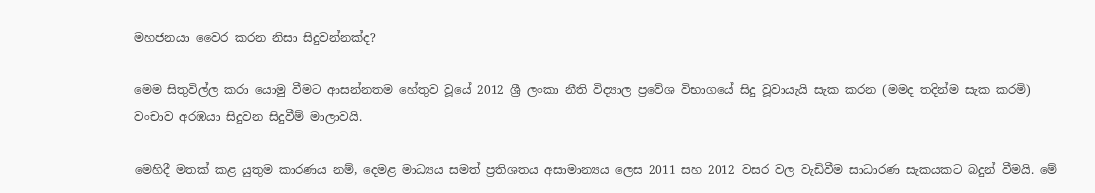මහජනයා වෛර කරන නිසා සිදුවන්නක්ද?

මෙම සිතුවිල්ල කරා යොමු වීමට ආසන්නතම හේතුව වූයේ 2012 ශ්‍රී ලංකා නීති විද්‍යාල ප්‍රවේශ විභාගයේ සිදු වූවායැයි සැක කරන (මමද තදින්ම සැක කරමි) වංචාව අරඹයා සිදුවන සිදුවීම් මාලාවයි.

මෙහිදී මතක් කළ යුතුම කාරණය නම්, දෙමළ මාධ්‍යය සමත් ප්‍රතිශතය අසාමාන්‍යය ලෙස 2011 සහ 2012 වසර වල වැඩිවීම සාධාරණ සැකයකට බදුන් වීමයි. මේ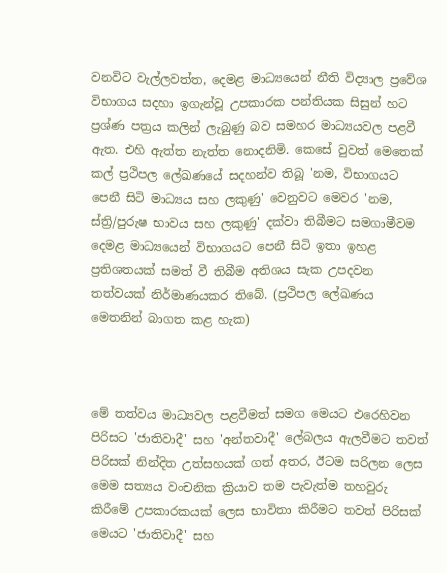වනවිට වැල්ලවත්ත, දෙමළ මාධ්‍යයෙන් නීති විද්‍යාල ප්‍රවේශ විභාගය සදහා ඉගැන්වූ උපකාරක පන්තියක සිසුන් හට ප්‍රශ්ණ පත්‍රය කලින් ලැබුණු බව සමහර මාධ්‍යයවල පළවී ඇත. එහි ඇත්ත නැත්ත නොදනිමි. කෙසේ වුවත් මෙතෙක් කල් ප්‍රථිපල ලේඛණයේ සදහන්ව තිබූ 'නම, විභාගයට පෙනී සිටි මාධ්‍යය සහ ලකුණු' වෙනුවට මෙවර 'නම, ස්ත්‍රි/පුරුෂ භාවය සහ ලකුණු' දක්වා තිබීමට සමගාමීවම දෙමළ මාධ්‍යයෙන් විභාගයට පෙනී සිටි ඉතා ඉහළ ප්‍රතිශතයක් සමත් වී තිබීම අතිශය සැක උපදවන තත්වයක් නිර්මාණයකර තිබේ. (ප්‍රථිපල ලේඛණය මෙතනින් බාගත කළ හැක)



මේ තත්වය මාධ්‍යවල පළවීමත් සමග මෙයට එරෙහිවන පිරිසට 'ජාතිවාදී' සහ 'අන්තවාදී' ලේබලය ඇලවීමට තවත් පිරිසක් නින්දිත උත්සහයක් ගත් අතර, ඊටම සරිලන ලෙස මෙම සත්‍යය වංචනික ක්‍රියාව තම පැවැත්ම තහවුරු කිරීමේ උපකාරකයක් ලෙස භාවිතා කිරීමට තවත් පිරිසක් මෙයට 'ජාතිවාදී' සහ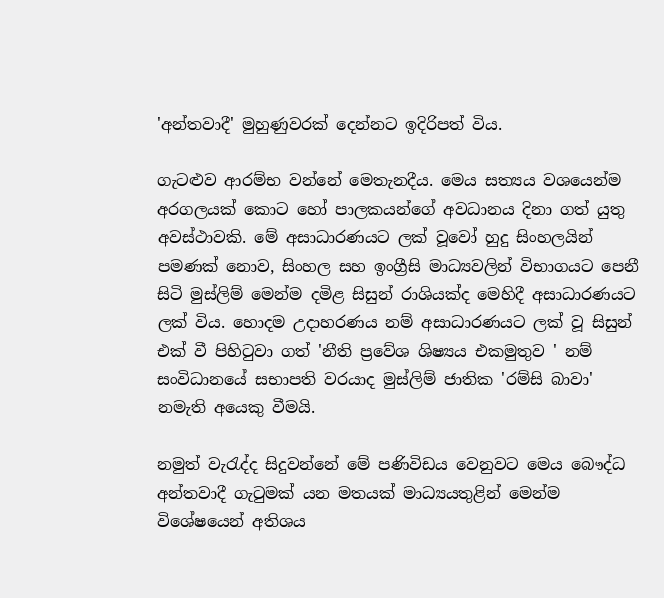'අන්තවාදී' මුහුණුවරක් දෙන්නට ඉදිරිපත් විය.

ගැටළුව ආරම්භ වන්නේ මෙතැනදීය. මෙය සත්‍යය වශයෙන්ම අරගලයක් කොට හෝ පාලකයන්ගේ අවධානය දිනා ගත් යුතු අවස්ථාවකි. මේ අසාධාරණයට ලක් වූවෝ හුදු සිංහලයින් පමණක් නොව, සිංහල සහ ඉංග්‍රීසි මාධ්‍යවලින් විභාගයට පෙනී සිටි මුස්ලිම් මෙන්ම දමිළ සිසුන් රාශියක්ද මෙහිදී අසාධාරණයට ලක් විය. හොදම උදාහරණය නම් අසාධාරණයට ලක් වූ සිසුන් එක් වී පිහිටුවා ගත් 'නීති ප්‍රවේශ ශිෂ්‍යය එකමුතුව ' නම් සංවිධානයේ සභාපති වරයාද මුස්ලිම් ජාතික 'රම්සි බාවා' නමැති අයෙකු වීමයි.

නමුත් වැරැද්ද සිදුවන්නේ මේ පණිවිඩය වෙනුවට මෙය බෞද්ධ අන්තවාදී ගැටුමක් යන මතයක් මාධ්‍යයතුළින් මෙන්ම විශේෂයෙන් අතිශය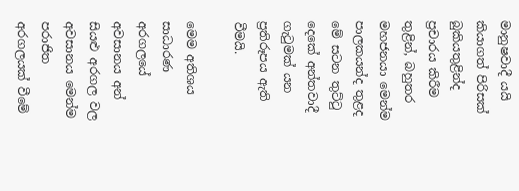මානුෂවාදී යයි කියාගත් පිරිසක් බුකියතුළින්ද ප්‍රචාරය කිරීම තුළින්, බහුතර මහජනයා මෙන්ම පාලකයන්ද තුළද මේ සටන තුට්ටු දෙකේ අන්තවාදී ගැටුමක් යන ප්‍රතිරූපය ඇති වීමයි.

මෙම අතිශය සාධාරණ අරගලයේ අවසානය අන් සියළු අරගල වල අවසානය මෙන්ම පරාජිත අරගලයක් වීමේ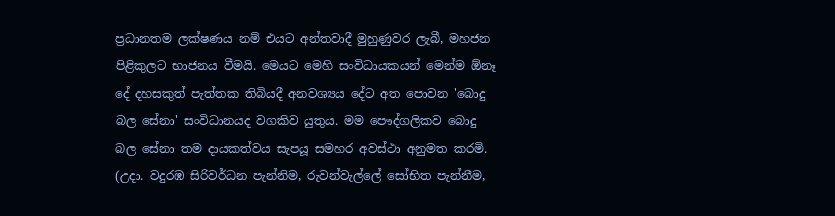ප්‍රධානතම ලක්ෂණය නම් එයට අන්තවාදී මුහුණුවර ලැබී, මහජන පිළිකුලට භාජනය වීමයි. මෙයට මෙහි සංවිධායකයන් මෙන්ම ඕනෑ දේ දහසකුත් පැත්තක තිබියදී අනවශ්‍යය දේට අත පොවන 'බොදු බල සේනා' සංවිධානයද වගකිව යුතුය. මම පෞද්ගලිකව බොදු බල සේනා තම දායකත්වය සැපයූ සමහර අවස්ථා අනුමත කරමි. (උදා. වදුරඹ සිරිවර්ධන පැන්නිම, රුවන්වැල්ලේ සෝභිත පැන්නීම,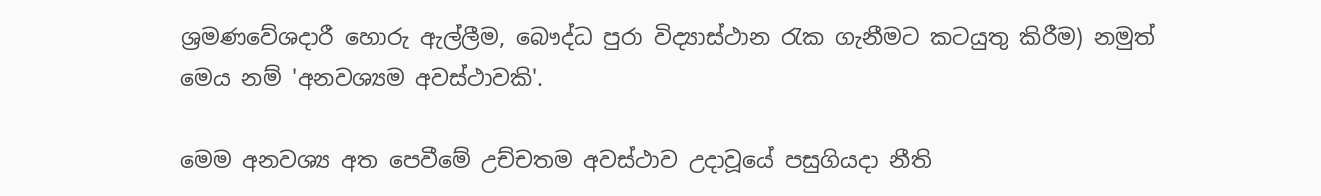ශ්‍රමණවේශදාරී හොරු ඇල්ලීම, බෞද්ධ පුරා විද්‍යාස්ථාන රැක ගැනීමට කටයුතු කිරීම) නමුත් මෙය නම් 'අනවශ්‍යම අවස්ථාවකි'.

මෙම අනවශ්‍ය අත පෙවීමේ උච්චතම අවස්ථාව උදාවූයේ පසුගියදා නීති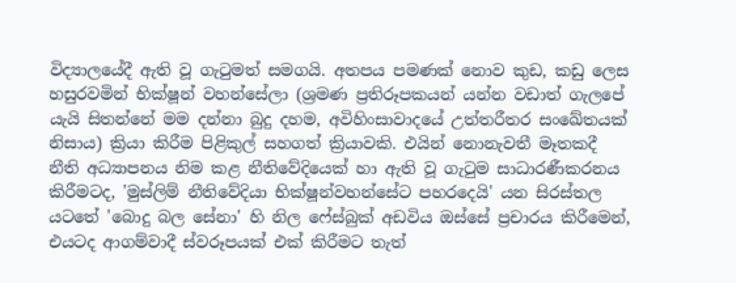විද්‍යාලයේදී ඇති වූ ගැටුමත් සමගයි. අතපය පමණක් නොව කුඩ, කඩු ලෙස හසුරවමින් භික්ෂූන් වහන්සේලා (ශ්‍රමණ ප්‍රතිරූපකයන් යන්න වඩාත් ගැලපේ යැයි සිතන්නේ මම දන්නා බුදු දහම, අවිහිංසාවාදයේ උත්තරීතර සංඛේතයක් නිසාය) ක්‍රියා කිරීම පිළිකුල් සහගත් ක්‍රියාවකි. එයින් නොනැවතී මෑතකදී නීති අධ්‍යාපනය නිම කළ නීතිවේදියෙක් හා ඇති වූ ගැටුම සාධාරණීකරනය කිරීමටද, 'මුස්ලිම් නීතිවේදියා භික්ෂූන්වහන්සේට පහරදෙයි' යන සිරස්තල යටතේ 'බොදු බල සේනා' හි නිල ෆේස්බුක් අඩවිය ඔස්සේ ප්‍රචාරය කිරීමෙන්, එයටද ආගම්වාදී ස්වරූපයක් එක් කිරීමට තැත්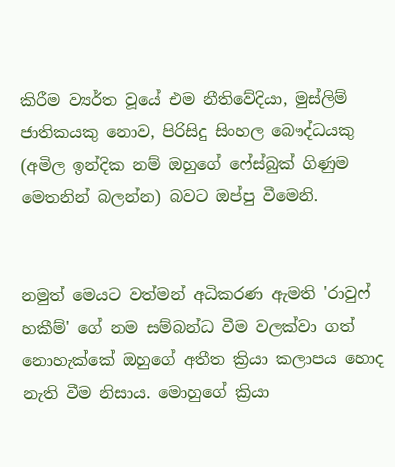කිරීම ව්‍යර්ත වූයේ එම නීතිවේදියා, මුස්ලිම් ජාතිකයකු නොව, පිරිසිදු සිංහල බෞද්ධයකු (අමිල ඉන්දික නම් ඔහුගේ ෆේස්බුක් ගිණුම මෙතනින් බලන්න) බවට ඔප්පු වීමෙනි.


නමුත් මෙයට වත්මන් අධිකරණ ඇමති 'රාවුෆ් හකීම්' ගේ නම සම්බන්ධ වීම වලක්වා ගත් නොහැක්කේ ඔහුගේ අතීත ක්‍රියා කලාපය හොද නැති වීම නිසාය. මොහුගේ ක්‍රියා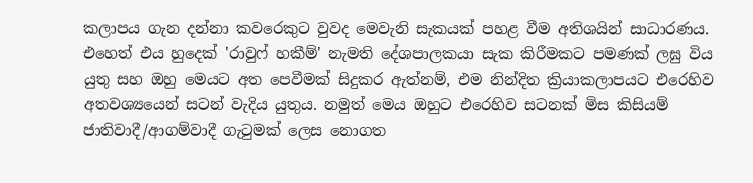කලාපය ගැන දන්නා කවරෙකුට වුවද මෙවැනි සැකයක් පහළ වීම අතිශයින් සාධාරණය. එහෙත් එය හුදෙක් 'රාවුෆ් හකීම්' නැමති දේශපාලකයා සැක කිරීමකට පමණක් ලඝු විය යුතු සහ ඔහු මෙයට අත පෙවීමක් සිදුකර ඇත්නම්, එම නින්දිත ක්‍රියාකලාපයට එරෙහිව අතවශ්‍යයෙන් සටන් වැදිය යුතුය. නමුත් මෙය ඔහුට එරෙහිව සටනක් මිස කිසියම් ජාතිවාදී/ආගම්වාදී ගැටුමක් ලෙස නොගත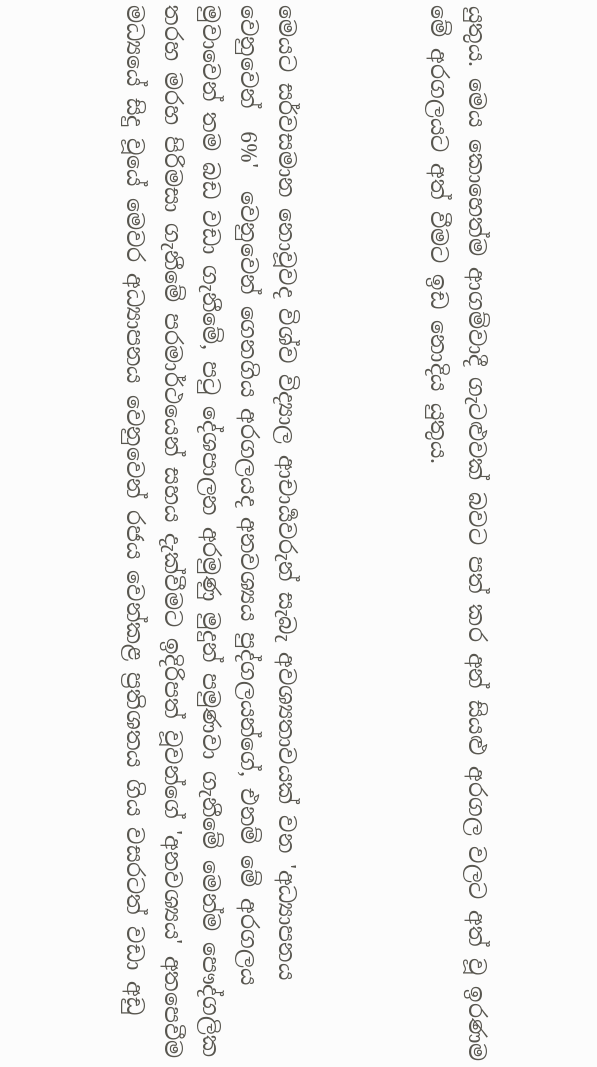යුතුය. මෙය කොහෙත්ම ආගම්වාදී ගැටළුවක් බවට පත් කර අන් සියළු අරගල වලට අත් වූ ඉරණම මේ අරගලයට අත් වීමට ඉඩ නොදිය යුතුය.



මෙයට සර්වසමාන නොවූවද විශ්ව විද්‍යාල ආචාර්‍යවරුන් සැබැ අවශ්‍යතාවයක් වන 'අධ්‍යාපනය වෙනුවෙන්  6%'  වෙනුවෙන් ගෙනගිය අරගලයද අනවශ්‍යය පුද්ගලයන්ගේ, එනම් මේ අරගලය මුවාවෙන් තම බඩ වඩා ගැනීමේ, පටු දේශපාලන අරමුණු මුදුන් පමුණවා ගැනීමේ මෙන්ම පෞද්ගලික තරහ මරහ පිරිමසා ගැනීමේ පරමාර්ථයෙන් සහය දැක්වීමට ඉදිරිපත් වූවන්ගේ 'අනවශ්‍යය' අතපෙවීම මධ්‍යයේ සිදු වූයේ මෙවර අධ්‍යාපනය වෙනුවෙන් රජය වෙන්කළ ප්‍රතිශතය ගිය වසරටත් වඩා අඩු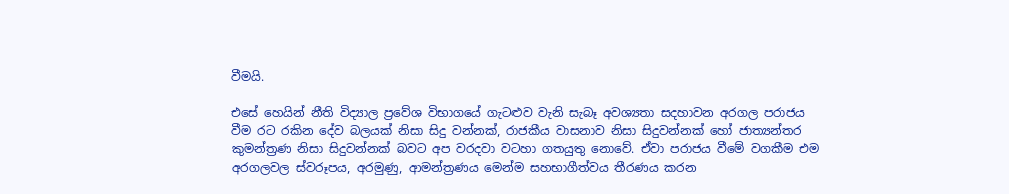වීමයි.

එසේ හෙයින් නීති විද්‍යාල ප්‍රවේශ විභාගයේ ගැටළුව වැනි සැබෑ අවශ්‍යතා සදහාවන අරගල පරාජය වීම රට රකින දේව බලයක් නිසා සිදු වන්නක්, රාජකීය වාසනාව නිසා සිදුවන්නක් හෝ ජාත්‍යන්තර කුමන්ත්‍රණ නිසා සිදුවන්නක් බවට අප වරදවා වටහා ගතයුතු නොවේ. ඒවා පරාජය වීමේ වගකීම එම අරගලවල ස්වරූපය, අරමුණු, ආමන්ත්‍රණය මෙන්ම සහභාගීත්වය තීරණය කරන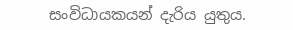සංවිධායකයන් දැරිය යුතුය.